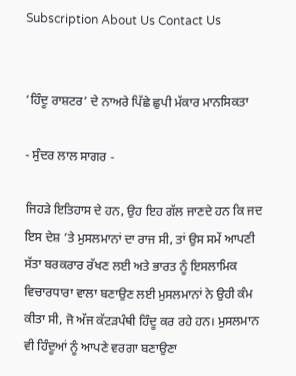Subscription About Us Contact Us


‘ਹਿੰਦੂ ਰਾਸ਼ਟਰ’ ਦੇ ਨਾਅਰੇ ਪਿੱਛੇ ਛੁਪੀ ਮੱਕਾਰ ਮਾਨਸਿਕਤਾ

- ਸੁੰਦਰ ਲਾਲ ਸਾਗਰ -

ਜਿਹੜੇ ਇਤਿਹਾਸ ਦੇ ਹਨ, ਉਹ ਇਹ ਗੱਲ ਜਾਣਦੇ ਹਨ ਕਿ ਜਦ ਇਸ ਦੇਸ਼ ’ਤੇ ਮੁਸਲਮਾਨਾਂ ਦਾ ਰਾਜ ਸੀ, ਤਾਂ ਉਸ ਸਮੇਂ ਆਪਣੀ ਸੱਤਾ ਬਰਕਰਾਰ ਰੱਖਣ ਲਈ ਅਤੇ ਭਾਰਤ ਨੂੰ ਇਸਲਾਮਿਕ ਵਿਚਾਰਧਾਰਾ ਵਾਲਾ ਬਣਾਉਣ ਲਈ ਮੁਸਲਮਾਨਾਂ ਨੇ ਉਹੀ ਕੰਮ ਕੀਤਾ ਸੀ, ਜੋ ਅੱਜ ਕੱਟੜਪੰਥੀ ਹਿੰਦੂ ਕਰ ਰਹੇ ਹਨ। ਮੁਸਲਮਾਨ ਵੀ ਹਿੰਦੂਆਂ ਨੂੰ ਆਪਣੇ ਵਰਗਾ ਬਣਾਉਣਾ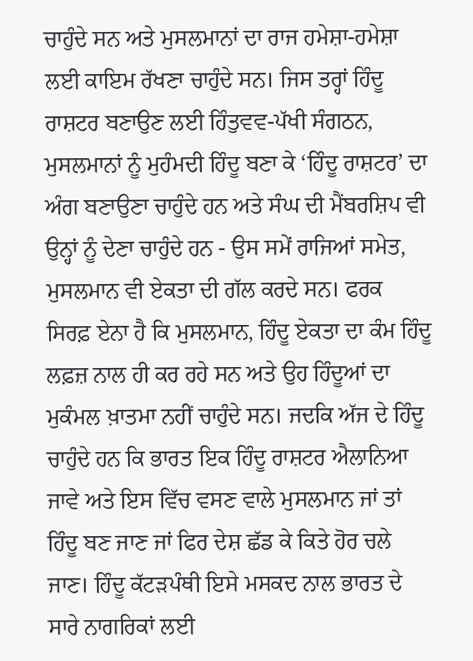ਚਾਹੁੰਦੇ ਸਨ ਅਤੇ ਮੁਸਲਮਾਨਾਂ ਦਾ ਰਾਜ ਹਮੇਸ਼ਾ-ਹਮੇਸ਼ਾ ਲਈ ਕਾਇਮ ਰੱਖਣਾ ਚਾਹੁੰਦੇ ਸਨ। ਜਿਸ ਤਰ੍ਹਾਂ ਹਿੰਦੂ ਰਾਸ਼ਟਰ ਬਣਾਉਣ ਲਈ ਹਿੰਤੁਵਵ-ਪੱਖੀ ਸੰਗਠਨ, ਮੁਸਲਮਾਨਾਂ ਨੂੰ ਮੁਹੰਮਦੀ ਹਿੰਦੂ ਬਣਾ ਕੇ ‘ਹਿੰਦੂ ਰਾਸ਼ਟਰ’ ਦਾ ਅੰਗ ਬਣਾਉਣਾ ਚਾਹੁੰਦੇ ਹਨ ਅਤੇ ਸੰਘ ਦੀ ਮੈਂਬਰਸ਼ਿਪ ਵੀ ਉਨ੍ਹਾਂ ਨੂੰ ਦੇਣਾ ਚਾਹੁੰਦੇ ਹਨ - ਉਸ ਸਮੇਂ ਰਾਜਿਆਂ ਸਮੇਤ, ਮੁਸਲਮਾਨ ਵੀ ਏਕਤਾ ਦੀ ਗੱਲ ਕਰਦੇ ਸਨ। ਫਰਕ ਸਿਰਫ਼ ਏਨਾ ਹੈ ਕਿ ਮੁਸਲਮਾਨ, ਹਿੰਦੂ ਏਕਤਾ ਦਾ ਕੰਮ ਹਿੰਦੂ ਲਫ਼ਜ਼ ਨਾਲ ਹੀ ਕਰ ਰਹੇ ਸਨ ਅਤੇ ਉਹ ਹਿੰਦੂਆਂ ਦਾ ਮੁਕੰਮਲ ਖ਼ਾਤਮਾ ਨਹੀਂ ਚਾਹੁੰਦੇ ਸਨ। ਜਦਕਿ ਅੱਜ ਦੇ ਹਿੰਦੂ ਚਾਹੁੰਦੇ ਹਨ ਕਿ ਭਾਰਤ ਇਕ ਹਿੰਦੂ ਰਾਸ਼ਟਰ ਐਲਾਨਿਆ ਜਾਵੇ ਅਤੇ ਇਸ ਵਿੱਚ ਵਸਣ ਵਾਲੇ ਮੁਸਲਮਾਨ ਜਾਂ ਤਾਂ ਹਿੰਦੂ ਬਣ ਜਾਣ ਜਾਂ ਫਿਰ ਦੇਸ਼ ਛੱਡ ਕੇ ਕਿਤੇ ਹੋਰ ਚਲੇ ਜਾਣ। ਹਿੰਦੂ ਕੱਟੜਪੰਥੀ ਇਸੇ ਮਸਕਦ ਨਾਲ ਭਾਰਤ ਦੇ ਸਾਰੇ ਨਾਗਰਿਕਾਂ ਲਈ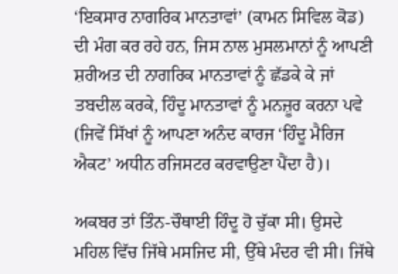‘ਇਕਸਾਰ ਨਾਗਰਿਕ ਮਾਨਤਾਵਾਂ’ (ਕਾਮਨ ਸਿਵਿਲ ਕੋਡ) ਦੀ ਮੰਗ ਕਰ ਰਹੇ ਹਨ, ਜਿਸ ਨਾਲ ਮੁਸਲਮਾਨਾਂ ਨੂੰ ਆਪਣੀ ਸ਼ਰੀਅਤ ਦੀ ਨਾਗਰਿਕ ਮਾਨਤਾਵਾਂ ਨੂੰ ਛੱਡਕੇ ਕੇ ਜਾਂ ਤਬਦੀਲ ਕਰਕੇ, ਹਿੰਦੂ ਮਾਨਤਾਵਾਂ ਨੂੰ ਮਨਜ਼ੂਰ ਕਰਨਾ ਪਵੇ (ਜਿਵੇਂ ਸਿੱਖਾਂ ਨੂੰ ਆਪਣਾ ਅਨੰਦ ਕਾਰਜ ‘ਹਿੰਦੂ ਮੈਰਿਜ ਐਕਟ’ ਅਧੀਨ ਰਜਿਸਟਰ ਕਰਵਾਉਣਾ ਪੈਂਦਾ ਹੈ)।

ਅਕਬਰ ਤਾਂ ਤਿੰਨ-ਚੌਥਾਈ ਹਿੰਦੂ ਹੋ ਚੁੱਕਾ ਸੀ। ਉਸਦੇ ਮਹਿਲ ਵਿੱਚ ਜਿੱਥੇ ਮਸਜਿਦ ਸੀ, ਉੱਥੇ ਮੰਦਰ ਵੀ ਸੀ। ਜਿੱਥੇ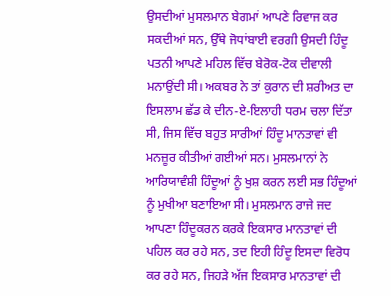ਉਸਦੀਆਂ ਮੁਸਲਮਾਨ ਬੇਗਮਾਂ ਆਪਣੇ ਰਿਵਾਜ ਕਰ ਸਕਦੀਆਂ ਸਨ, ਉੱਥੇ ਜੋਧਾਂਬਾਈ ਵਰਗੀ ਉਸਦੀ ਹਿੰਦੂ ਪਤਨੀ ਆਪਣੇ ਮਹਿਲ ਵਿੱਚ ਬੇਰੋਕ-ਟੋਕ ਦੀਵਾਲੀ ਮਨਾਉਂਦੀ ਸੀ। ਅਕਬਰ ਨੇ ਤਾਂ ਕੁਰਾਨ ਦੀ ਸ਼ਰੀਅਤ ਦਾ ਇਸਲਾਮ ਛੱਡ ਕੇ ਦੀਨ-ਏ-ਇਲਾਹੀ ਧਰਮ ਚਲਾ ਦਿੱਤਾ ਸੀ, ਜਿਸ ਵਿੱਚ ਬਹੁਤ ਸਾਰੀਆਂ ਹਿੰਦੂ ਮਾਨਤਾਵਾਂ ਵੀ ਮਨਜ਼ੂਰ ਕੀਤੀਆਂ ਗਈਆਂ ਸਨ। ਮੁਸਲਮਾਨਾਂ ਨੇ ਆਰਿਯਾਵੰਸ਼ੀ ਹਿੰਦੂਆਂ ਨੂੰ ਖੁਸ਼ ਕਰਨ ਲਈ ਸਭ ਹਿੰਦੂਆਂ ਨੂੰ ਮੁਖੀਆ ਬਣਾਇਆ ਸੀ। ਮੁਸਲਮਾਨ ਰਾਜੇ ਜਦ ਆਪਣਾ ਹਿੰਦੂਕਰਨ ਕਰਕੇ ਇਕਸਾਰ ਮਾਨਤਾਵਾਂ ਦੀ ਪਹਿਲ ਕਰ ਰਹੇ ਸਨ, ਤਦ ਇਹੀ ਹਿੰਦੂ ਇਸਦਾ ਵਿਰੋਧ ਕਰ ਰਹੇ ਸਨ, ਜਿਹੜੇ ਅੱਜ ਇਕਸਾਰ ਮਾਨਤਾਵਾਂ ਦੀ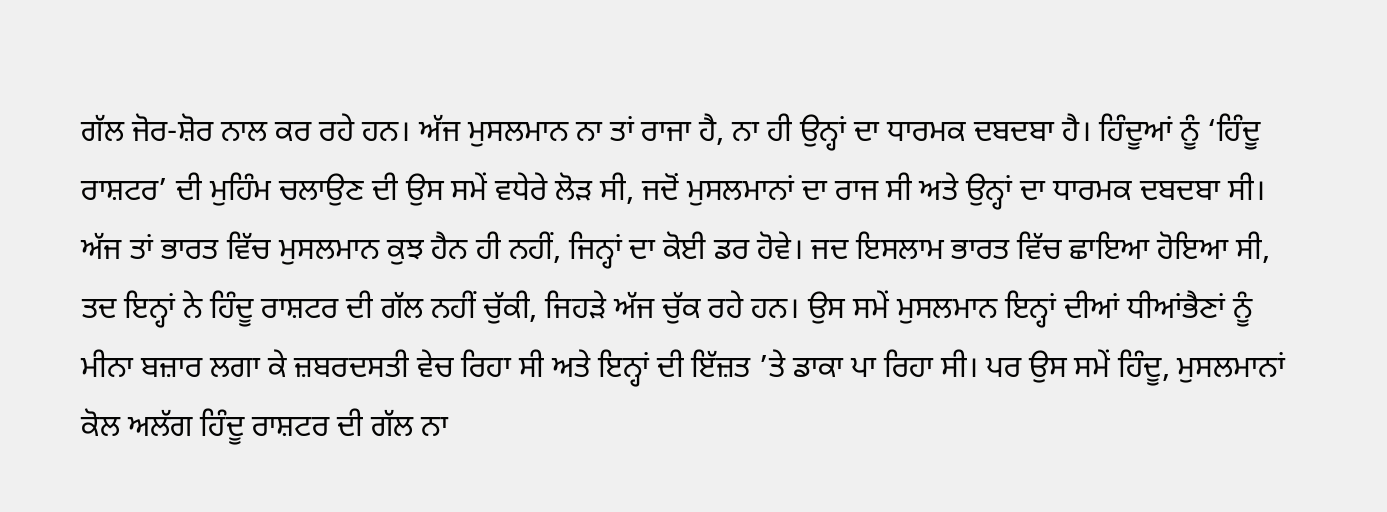ਗੱਲ ਜੋਰ-ਸ਼ੋਰ ਨਾਲ ਕਰ ਰਹੇ ਹਨ। ਅੱਜ ਮੁਸਲਮਾਨ ਨਾ ਤਾਂ ਰਾਜਾ ਹੈ, ਨਾ ਹੀ ਉਨ੍ਹਾਂ ਦਾ ਧਾਰਮਕ ਦਬਦਬਾ ਹੈ। ਹਿੰਦੂਆਂ ਨੂੰ ‘ਹਿੰਦੂ ਰਾਸ਼ਟਰ’ ਦੀ ਮੁਹਿੰਮ ਚਲਾਉਣ ਦੀ ਉਸ ਸਮੇਂ ਵਧੇਰੇ ਲੋੜ ਸੀ, ਜਦੋਂ ਮੁਸਲਮਾਨਾਂ ਦਾ ਰਾਜ ਸੀ ਅਤੇ ਉਨ੍ਹਾਂ ਦਾ ਧਾਰਮਕ ਦਬਦਬਾ ਸੀ। ਅੱਜ ਤਾਂ ਭਾਰਤ ਵਿੱਚ ਮੁਸਲਮਾਨ ਕੁਝ ਹੈਨ ਹੀ ਨਹੀਂ, ਜਿਨ੍ਹਾਂ ਦਾ ਕੋਈ ਡਰ ਹੋਵੇ। ਜਦ ਇਸਲਾਮ ਭਾਰਤ ਵਿੱਚ ਛਾਇਆ ਹੋਇਆ ਸੀ, ਤਦ ਇਨ੍ਹਾਂ ਨੇ ਹਿੰਦੂ ਰਾਸ਼ਟਰ ਦੀ ਗੱਲ ਨਹੀਂ ਚੁੱਕੀ, ਜਿਹੜੇ ਅੱਜ ਚੁੱਕ ਰਹੇ ਹਨ। ਉਸ ਸਮੇਂ ਮੁਸਲਮਾਨ ਇਨ੍ਹਾਂ ਦੀਆਂ ਧੀਆਂਭੈਣਾਂ ਨੂੰ ਮੀਨਾ ਬਜ਼ਾਰ ਲਗਾ ਕੇ ਜ਼ਬਰਦਸਤੀ ਵੇਚ ਰਿਹਾ ਸੀ ਅਤੇ ਇਨ੍ਹਾਂ ਦੀ ਇੱਜ਼ਤ ’ਤੇ ਡਾਕਾ ਪਾ ਰਿਹਾ ਸੀ। ਪਰ ਉਸ ਸਮੇਂ ਹਿੰਦੂ, ਮੁਸਲਮਾਨਾਂ ਕੋਲ ਅਲੱਗ ਹਿੰਦੂ ਰਾਸ਼ਟਰ ਦੀ ਗੱਲ ਨਾ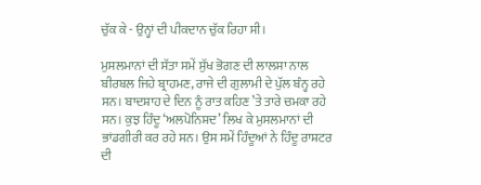ਚੁੱਕ ਕੇ - ਉਨ੍ਹਾਂ ਦੀ ਪੀਕਦਾਨ ਚੁੱਕ ਰਿਹਾ ਸੀ।

ਮੁਸਲਮਾਨਾਂ ਦੀ ਸੱਤਾ ਸਮੇਂ ਸੁੱਖ ਭੋਗਣ ਦੀ ਲਾਲਸਾ ਨਾਲ ਬੀਰਬਲ ਜਿਹੇ ਬ੍ਰਾਹਮਣ, ਰਾਜੇ ਦੀ ਗੁਲਾਮੀ ਦੇ ਪੁੱਲ ਬੰਨ੍ਹ ਰਹੇ ਸਨ। ਬਾਦਸ਼ਾਹ ਦੇ ਦਿਨ ਨੂੰ ਰਾਤ ਕਹਿਣ ’ਤੇ ਤਾਰੇ ਚਮਕਾ ਰਹੇ ਸਨ। ਕੁਝ ਹਿੰਦੂ ‘ਅਲਪੋਨਿਸ਼ਦ’ ਲਿਖ ਕੇ ਮੁਸਲਮਾਨਾਂ ਦੀ ਭਾਂਡਗੀਰੀ ਕਰ ਰਹੇ ਸਨ। ਉਸ ਸਮੇਂ ਹਿੰਦੂਆਂ ਨੇ ਹਿੰਦੂ ਰਾਸ਼ਟਰ ਦੀ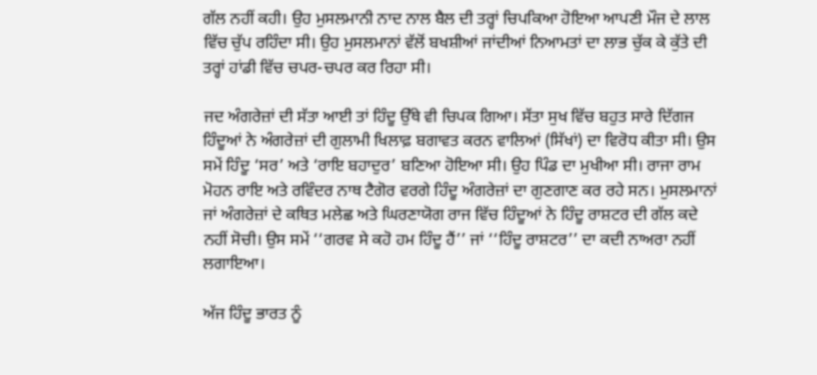ਗੱਲ ਨਹੀਂ ਕਹੀ। ਉਹ ਮੁਸਲਮਾਨੀ ਨਾਦ ਨਾਲ ਬੈਲ ਦੀ ਤਰ੍ਹਾਂ ਚਿਪਕਿਆ ਹੋਇਆ ਆਪਣੀ ਮੌਜ ਦੇ ਲਾਲ ਵਿੱਚ ਚੁੱਪ ਰਹਿੰਦਾ ਸੀ। ਉਹ ਮੁਸਲਮਾਨਾਂ ਵੱਲੋਂ ਬਖਸ਼ੀਆਂ ਜਾਂਦੀਆਂ ਨਿਆਮਤਾਂ ਦਾ ਲਾਭ ਚੁੱਕ ਕੇ ਕੁੱਤੇ ਦੀ ਤਰ੍ਹਾਂ ਹਾਂਡੀ ਵਿੱਚ ਚਪਰ-ਚਪਰ ਕਰ ਰਿਹਾ ਸੀ।

ਜਦ ਅੰਗਰੇਜ਼ਾਂ ਦੀ ਸੱਤਾ ਆਈ ਤਾਂ ਹਿੰਦੂ ਉੱਥੇ ਵੀ ਚਿਪਕ ਗਿਆ। ਸੱਤਾ ਸੁਖ ਵਿੱਚ ਬਹੁਤ ਸਾਰੇ ਦਿੱਗਜ ਹਿੰਦੂਆਂ ਨੇ ਅੰਗਰੇਜ਼ਾਂ ਦੀ ਗੁਲਾਮੀ ਖਿਲਾਫ਼ ਬਗਾਵਤ ਕਰਨ ਵਾਲਿਆਂ (ਸਿੱਖਾਂ) ਦਾ ਵਿਰੋਧ ਕੀਤਾ ਸੀ। ਉਸ ਸਮੇਂ ਹਿੰਦੂ ‘ਸਰ’ ਅਤੇ ‘ਰਾਇ ਬਹਾਦੁਰ’ ਬਣਿਆ ਹੋਇਆ ਸੀ। ਉਹ ਪਿੰਡ ਦਾ ਮੁਖੀਆ ਸੀ। ਰਾਜਾ ਰਾਮ ਮੋਹਨ ਰਾਇ ਅਤੇ ਰਵਿੰਦਰ ਨਾਥ ਟੈਗੋਰ ਵਰਗੇ ਹਿੰਦੂ ਅੰਗਰੇਜ਼ਾਂ ਦਾ ਗੁਣਗਾਣ ਕਰ ਰਹੇ ਸਨ। ਮੁਸਲਮਾਨਾਂ ਜਾਂ ਅੰਗਰੇਜ਼ਾਂ ਦੇ ਕਥਿਤ ਮਲੇਛ ਅਤੇ ਘਿਰਣਾਯੋਗ ਰਾਜ ਵਿੱਚ ਹਿੰਦੂਆਂ ਨੇ ਹਿੰਦੂ ਰਾਸ਼ਟਰ ਦੀ ਗੱਲ ਕਦੇ ਨਹੀਂ ਸੋਚੀ। ਉਸ ਸਮੇਂ ‘‘ਗਰਵ ਸੇ ਕਹੋ ਹਮ ਹਿੰਦੂ ਹੈਂ’’ ਜਾਂ ‘‘ਹਿੰਦੂ ਰਾਸ਼ਟਰ’’ ਦਾ ਕਦੀ ਨਾਅਰਾ ਨਹੀਂ ਲਗਾਇਆ।

ਅੱਜ ਹਿੰਦੂ ਭਾਰਤ ਨੂੰ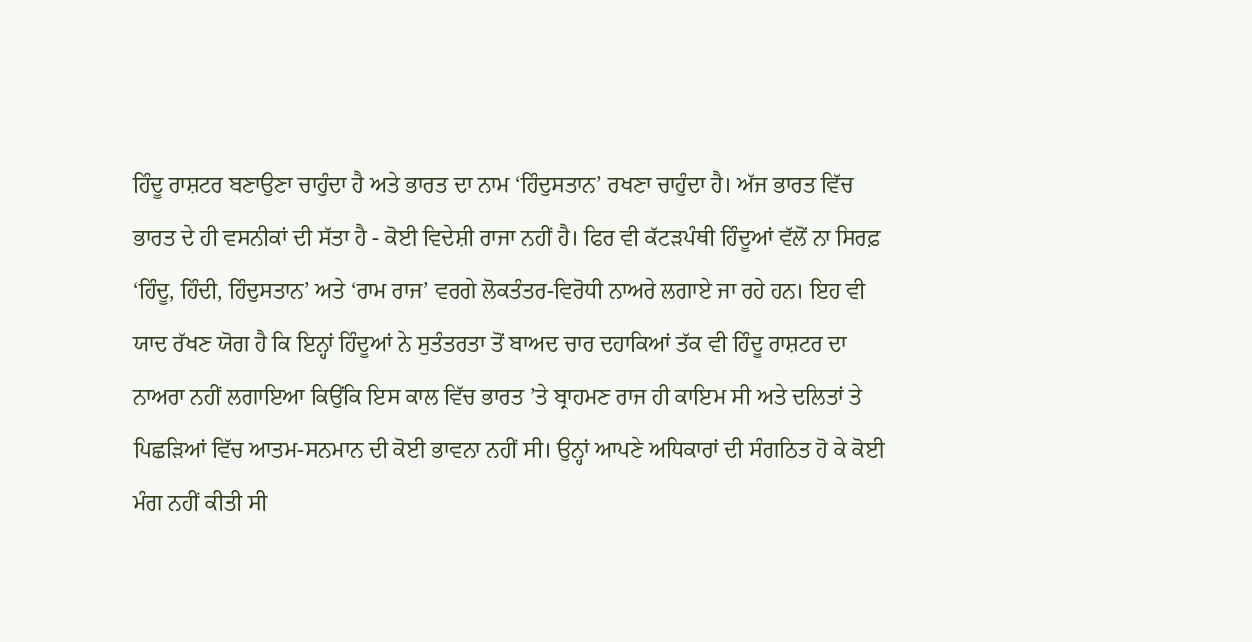ਹਿੰਦੂ ਰਾਸ਼ਟਰ ਬਣਾਉਣਾ ਚਾਹੁੰਦਾ ਹੈ ਅਤੇ ਭਾਰਤ ਦਾ ਨਾਮ ‘ਹਿੰਦੁਸਤਾਨ’ ਰਖਣਾ ਚਾਹੁੰਦਾ ਹੈ। ਅੱਜ ਭਾਰਤ ਵਿੱਚ ਭਾਰਤ ਦੇ ਹੀ ਵਸਨੀਕਾਂ ਦੀ ਸੱਤਾ ਹੈ - ਕੋਈ ਵਿਦੇਸ਼ੀ ਰਾਜਾ ਨਹੀਂ ਹੈ। ਫਿਰ ਵੀ ਕੱਟੜਪੰਥੀ ਹਿੰਦੂਆਂ ਵੱਲੋਂ ਨਾ ਸਿਰਫ਼ ‘ਹਿੰਦੂ, ਹਿੰਦੀ, ਹਿੰਦੁਸਤਾਨ’ ਅਤੇ ‘ਰਾਮ ਰਾਜ’ ਵਰਗੇ ਲੋਕਤੰਤਰ-ਵਿਰੋਧੀ ਨਾਅਰੇ ਲਗਾਏ ਜਾ ਰਹੇ ਹਨ। ਇਹ ਵੀ ਯਾਦ ਰੱਖਣ ਯੋਗ ਹੈ ਕਿ ਇਨ੍ਹਾਂ ਹਿੰਦੂਆਂ ਨੇ ਸੁਤੰਤਰਤਾ ਤੋਂ ਬਾਅਦ ਚਾਰ ਦਹਾਕਿਆਂ ਤੱਕ ਵੀ ਹਿੰਦੂ ਰਾਸ਼ਟਰ ਦਾ ਨਾਅਰਾ ਨਹੀਂ ਲਗਾਇਆ ਕਿਉਂਕਿ ਇਸ ਕਾਲ ਵਿੱਚ ਭਾਰਤ ’ਤੇ ਬ੍ਰਾਹਮਣ ਰਾਜ ਹੀ ਕਾਇਮ ਸੀ ਅਤੇ ਦਲਿਤਾਂ ਤੇ ਪਿਛੜਿਆਂ ਵਿੱਚ ਆਤਮ-ਸਨਮਾਨ ਦੀ ਕੋਈ ਭਾਵਨਾ ਨਹੀਂ ਸੀ। ਉਨ੍ਹਾਂ ਆਪਣੇ ਅਧਿਕਾਰਾਂ ਦੀ ਸੰਗਠਿਤ ਹੋ ਕੇ ਕੋਈ ਮੰਗ ਨਹੀਂ ਕੀਤੀ ਸੀ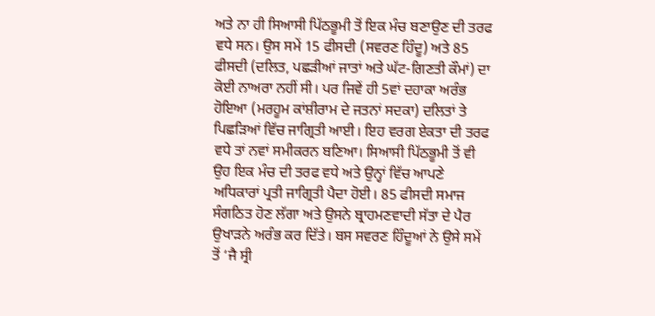ਅਤੇ ਨਾ ਹੀ ਸਿਆਸੀ ਪਿੱਠਭੂਮੀ ਤੋਂ ਇਕ ਮੰਚ ਬਣਾਉਣ ਦੀ ਤਰਫ ਵਧੇ ਸਨ। ਉਸ ਸਮੇਂ 15 ਫੀਸਦੀ (ਸਵਰਣ ਹਿੰਦੂ) ਅਤੇ 85 ਫੀਸਦੀ (ਦਲਿਤ, ਪਛੜੀਆਂ ਜਾਤਾਂ ਅਤੇ ਘੱਟ-ਗਿਣਤੀ ਕੌਮਾਂ) ਦਾ ਕੋਈ ਨਾਅਰਾ ਨਹੀਂ ਸੀ। ਪਰ ਜਿਵੇਂ ਹੀ 5ਵਾਂ ਦਹਾਕਾ ਅਰੰਭ ਹੋਇਆ (ਮਰਹੂਮ ਕਾਂਸ਼ੀਰਾਮ ਦੇ ਜਤਨਾਂ ਸਦਕਾ) ਦਲਿਤਾਂ ਤੇ ਪਿਛੜਿਆਂ ਵਿੱਚ ਜਾਗ੍ਰਿਤੀ ਆਈ। ਇਹ ਵਰਗ ਏਕਤਾ ਦੀ ਤਰਫ ਵਧੇ ਤਾਂ ਨਵਾਂ ਸਮੀਕਰਨ ਬਣਿਆ। ਸਿਆਸੀ ਪਿੱਠਭੂਮੀ ਤੋਂ ਵੀ ਉਹ ਇਕ ਮੰਚ ਦੀ ਤਰਫ ਵਧੇ ਅਤੇ ਉਨ੍ਹਾਂ ਵਿੱਚ ਆਪਣੇ ਅਧਿਕਾਰਾਂ ਪ੍ਰਤੀ ਜਾਗ੍ਰਿਤੀ ਪੈਦਾ ਹੋਈ। 85 ਫੀਸਦੀ ਸਮਾਜ ਸੰਗਠਿਤ ਹੋਣ ਲੱਗਾ ਅਤੇ ਉਸਨੇ ਬ੍ਰਾਹਮਣਵਾਦੀ ਸੱਤਾ ਦੇ ਪੈਰ ਉਖਾੜਨੇ ਅਰੰਭ ਕਰ ਦਿੱਤੇ। ਬਸ ਸਵਰਣ ਹਿੰਦੂਆਂ ਨੇ ਉਸੇ ਸਮੇਂ ਤੋਂ ‘ਜੈ ਸ੍ਰੀ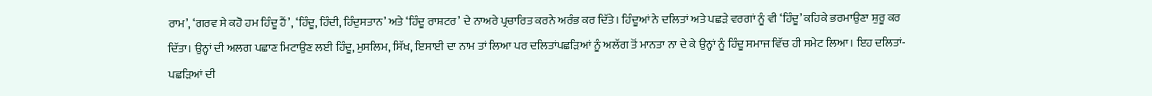ਰਾਮ’, ‘ਗਰਵ ਸੇ ਕਹੋ ਹਮ ਹਿੰਦੂ ਹੈਂ’, ‘ਹਿੰਦੂ, ਹਿੰਦੀ, ਹਿੰਦੁਸਤਾਨ’ ਅਤੇ ‘ਹਿੰਦੂ ਰਾਸ਼ਟਰ’ ਦੇ ਨਾਅਰੇ ਪ੍ਰਚਾਰਿਤ ਕਰਨੇ ਅਰੰਭ ਕਰ ਦਿੱਤੇ। ਹਿੰਦੂਆਂ ਨੇ ਦਲਿਤਾਂ ਅਤੇ ਪਛੜੇ ਵਰਗਾਂ ਨੂੰ ਵੀ ‘ਹਿੰਦੂ’ ਕਹਿਕੇ ਭਰਮਾਉਣਾ ਸ਼ੁਰੂ ਕਰ ਦਿੱਤਾ। ਉਨ੍ਹਾਂ ਦੀ ਅਲਗ ਪਛਾਣ ਮਿਟਾਉਣ ਲਈ ਹਿੰਦੂ, ਮੁਸਲਿਮ, ਸਿੱਖ, ਇਸਾਈ ਦਾ ਨਾਮ ਤਾਂ ਲਿਆ ਪਰ ਦਲਿਤਾਂਪਛੜਿਆਂ ਨੂੰ ਅਲੱਗ ਤੋਂ ਮਾਨਤਾ ਨਾ ਦੇ ਕੇ ਉਨ੍ਹਾਂ ਨੂੰ ਹਿੰਦੂ ਸਮਾਜ ਵਿੱਚ ਹੀ ਸਮੇਟ ਲਿਆ। ਇਹ ਦਲਿਤਾਂ-ਪਛੜਿਆਂ ਦੀ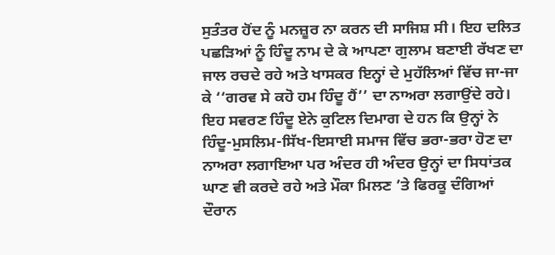ਸੁਤੰਤਰ ਹੋਂਦ ਨੂੰ ਮਨਜ਼ੂਰ ਨਾ ਕਰਨ ਦੀ ਸਾਜਿਸ਼ ਸੀ। ਇਹ ਦਲਿਤ ਪਛੜਿਆਂ ਨੂੰ ਹਿੰਦੂ ਨਾਮ ਦੇ ਕੇ ਆਪਣਾ ਗੁਲਾਮ ਬਣਾਈ ਰੱਖਣ ਦਾ ਜਾਲ ਰਚਦੇ ਰਹੇ ਅਤੇ ਖਾਸਕਰ ਇਨ੍ਹਾਂ ਦੇ ਮੁਹੱਲਿਆਂ ਵਿੱਚ ਜਾ-ਜਾ ਕੇ ‘‘ਗਰਵ ਸੇ ਕਹੋ ਹਮ ਹਿੰਦੂ ਹੈਂ’’ ਦਾ ਨਾਅਰਾ ਲਗਾਉਂਦੇ ਰਹੇ। ਇਹ ਸਵਰਣ ਹਿੰਦੂ ਏਨੇ ਕੁਟਿਲ ਦਿਮਾਗ ਦੇ ਹਨ ਕਿ ਉਨ੍ਹਾਂ ਨੇ ਹਿੰਦੂ-ਮੁਸਲਿਮ-ਸਿੱਖ-ਇਸਾਈ ਸਮਾਜ ਵਿੱਚ ਭਰਾ-ਭਰਾ ਹੋਣ ਦਾ ਨਾਅਰਾ ਲਗਾਇਆ ਪਰ ਅੰਦਰ ਹੀ ਅੰਦਰ ਉਨ੍ਹਾਂ ਦਾ ਸਿਧਾਂਤਕ ਘਾਣ ਵੀ ਕਰਦੇ ਰਹੇ ਅਤੇ ਮੌਕਾ ਮਿਲਣ ’ਤੇ ਫਿਰਕੂ ਦੰਗਿਆਂ ਦੌਰਾਨ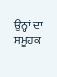ਉਨ੍ਹਾਂ ਦਾ ਸਮੂਹਕ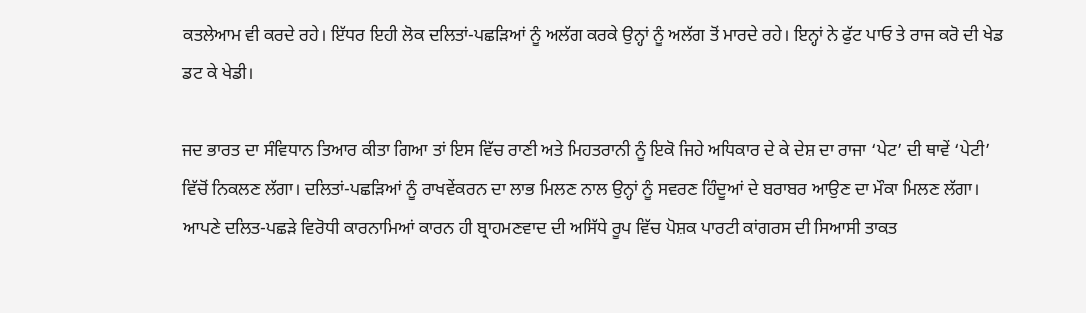ਕਤਲੇਆਮ ਵੀ ਕਰਦੇ ਰਹੇ। ਇੱਧਰ ਇਹੀ ਲੋਕ ਦਲਿਤਾਂ-ਪਛੜਿਆਂ ਨੂੰ ਅਲੱਗ ਕਰਕੇ ਉਨ੍ਹਾਂ ਨੂੰ ਅਲੱਗ ਤੋਂ ਮਾਰਦੇ ਰਹੇ। ਇਨ੍ਹਾਂ ਨੇ ਫੁੱਟ ਪਾਓ ਤੇ ਰਾਜ ਕਰੋ ਦੀ ਖੇਡ ਡਟ ਕੇ ਖੇਡੀ।

ਜਦ ਭਾਰਤ ਦਾ ਸੰਵਿਧਾਨ ਤਿਆਰ ਕੀਤਾ ਗਿਆ ਤਾਂ ਇਸ ਵਿੱਚ ਰਾਣੀ ਅਤੇ ਮਿਹਤਰਾਨੀ ਨੂੰ ਇਕੋ ਜਿਹੇ ਅਧਿਕਾਰ ਦੇ ਕੇ ਦੇਸ਼ ਦਾ ਰਾਜਾ ‘ਪੇਟ’ ਦੀ ਥਾਵੇਂ ‘ਪੇਟੀ’ ਵਿੱਚੋਂ ਨਿਕਲਣ ਲੱਗਾ। ਦਲਿਤਾਂ-ਪਛੜਿਆਂ ਨੂੰ ਰਾਖਵੇਂਕਰਨ ਦਾ ਲਾਭ ਮਿਲਣ ਨਾਲ ਉਨ੍ਹਾਂ ਨੂੰ ਸਵਰਣ ਹਿੰਦੂਆਂ ਦੇ ਬਰਾਬਰ ਆਉਣ ਦਾ ਮੌਕਾ ਮਿਲਣ ਲੱਗਾ। ਆਪਣੇ ਦਲਿਤ-ਪਛੜੇ ਵਿਰੋਧੀ ਕਾਰਨਾਮਿਆਂ ਕਾਰਨ ਹੀ ਬ੍ਰਾਹਮਣਵਾਦ ਦੀ ਅਸਿੱਧੇ ਰੂਪ ਵਿੱਚ ਪੋਸ਼ਕ ਪਾਰਟੀ ਕਾਂਗਰਸ ਦੀ ਸਿਆਸੀ ਤਾਕਤ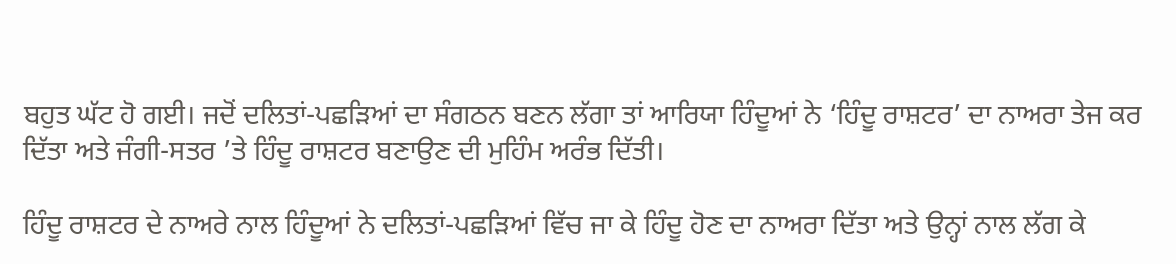ਬਹੁਤ ਘੱਟ ਹੋ ਗਈ। ਜਦੋਂ ਦਲਿਤਾਂ-ਪਛੜਿਆਂ ਦਾ ਸੰਗਠਨ ਬਣਨ ਲੱਗਾ ਤਾਂ ਆਰਿਯਾ ਹਿੰਦੂਆਂ ਨੇ ‘ਹਿੰਦੂ ਰਾਸ਼ਟਰ’ ਦਾ ਨਾਅਰਾ ਤੇਜ ਕਰ ਦਿੱਤਾ ਅਤੇ ਜੰਗੀ-ਸਤਰ ’ਤੇ ਹਿੰਦੂ ਰਾਸ਼ਟਰ ਬਣਾਉਣ ਦੀ ਮੁਹਿੰਮ ਅਰੰਭ ਦਿੱਤੀ।

ਹਿੰਦੂ ਰਾਸ਼ਟਰ ਦੇ ਨਾਅਰੇ ਨਾਲ ਹਿੰਦੂਆਂ ਨੇ ਦਲਿਤਾਂ-ਪਛੜਿਆਂ ਵਿੱਚ ਜਾ ਕੇ ਹਿੰਦੂ ਹੋਣ ਦਾ ਨਾਅਰਾ ਦਿੱਤਾ ਅਤੇ ਉਨ੍ਹਾਂ ਨਾਲ ਲੱਗ ਕੇ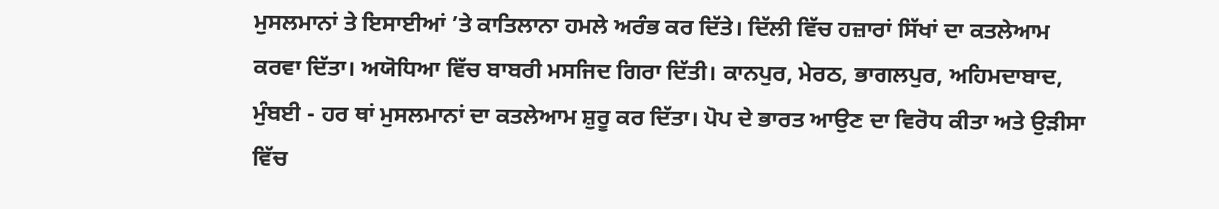ਮੁਸਲਮਾਨਾਂ ਤੇ ਇਸਾਈਆਂ ’ਤੇ ਕਾਤਿਲਾਨਾ ਹਮਲੇ ਅਰੰਭ ਕਰ ਦਿੱਤੇ। ਦਿੱਲੀ ਵਿੱਚ ਹਜ਼ਾਰਾਂ ਸਿੱਖਾਂ ਦਾ ਕਤਲੇਆਮ ਕਰਵਾ ਦਿੱਤਾ। ਅਯੋਧਿਆ ਵਿੱਚ ਬਾਬਰੀ ਮਸਜਿਦ ਗਿਰਾ ਦਿੱਤੀ। ਕਾਨਪੁਰ, ਮੇਰਠ, ਭਾਗਲਪੁਰ, ਅਹਿਮਦਾਬਾਦ, ਮੁੰਬਈ - ਹਰ ਥਾਂ ਮੁਸਲਮਾਨਾਂ ਦਾ ਕਤਲੇਆਮ ਸ਼ੁਰੂ ਕਰ ਦਿੱਤਾ। ਪੋਪ ਦੇ ਭਾਰਤ ਆਉਣ ਦਾ ਵਿਰੋਧ ਕੀਤਾ ਅਤੇ ਉੜੀਸਾ ਵਿੱਚ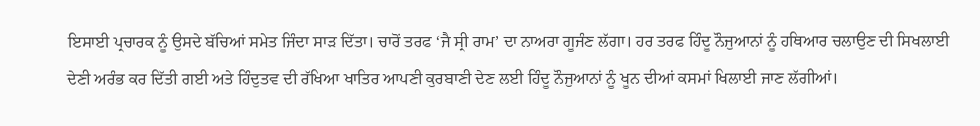ਇਸਾਈ ਪ੍ਰਚਾਰਕ ਨੂੰ ਉਸਦੇ ਬੱਚਿਆਂ ਸਮੇਤ ਜਿੰਦਾ ਸਾੜ ਦਿੱਤਾ। ਚਾਰੋਂ ਤਰਫ ‘ਜੈ ਸ੍ਰੀ ਰਾਮ’ ਦਾ ਨਾਅਰਾ ਗੂਜੰਣ ਲੱਗਾ। ਹਰ ਤਰਫ ਹਿੰਦੂ ਨੌਜੁਆਨਾਂ ਨੂੰ ਹਥਿਆਰ ਚਲਾਉਣ ਦੀ ਸਿਖਲਾਈ ਦੇਣੀ ਅਰੰਭ ਕਰ ਦਿੱਤੀ ਗਈ ਅਤੇ ਹਿੰਦੁਤਵ ਦੀ ਰੱਖਿਆ ਖਾਤਿਰ ਆਪਣੀ ਕੁਰਬਾਣੀ ਦੇਣ ਲਈ ਹਿੰਦੂ ਨੌਜੁਆਨਾਂ ਨੂੰ ਖੂਨ ਦੀਆਂ ਕਸਮਾਂ ਖਿਲਾਈ ਜਾਣ ਲੱਗੀਆਂ।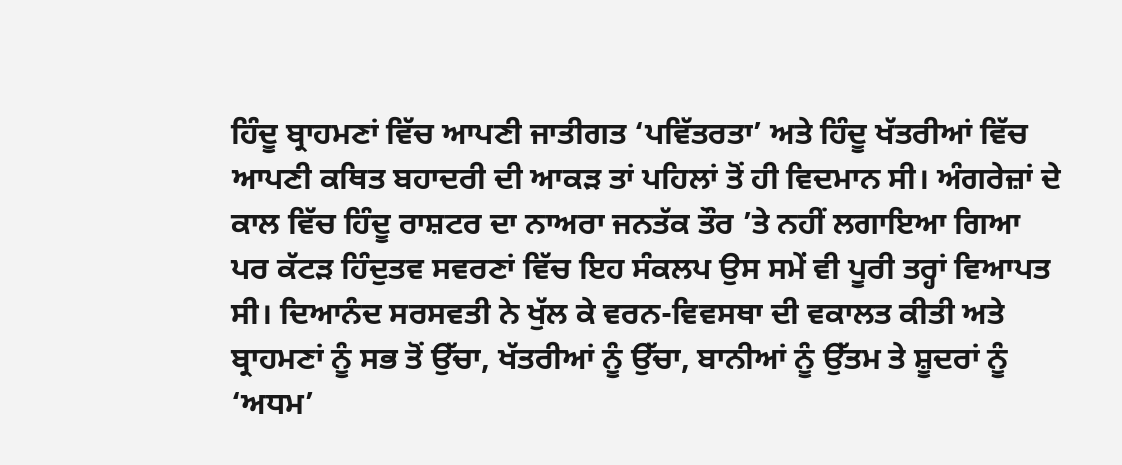ਹਿੰਦੂ ਬ੍ਰਾਹਮਣਾਂ ਵਿੱਚ ਆਪਣੀ ਜਾਤੀਗਤ ‘ਪਵਿੱਤਰਤਾ’ ਅਤੇ ਹਿੰਦੂ ਖੱਤਰੀਆਂ ਵਿੱਚ ਆਪਣੀ ਕਥਿਤ ਬਹਾਦਰੀ ਦੀ ਆਕੜ ਤਾਂ ਪਹਿਲਾਂ ਤੋਂ ਹੀ ਵਿਦਮਾਨ ਸੀ। ਅੰਗਰੇਜ਼ਾਂ ਦੇ ਕਾਲ ਵਿੱਚ ਹਿੰਦੂ ਰਾਸ਼ਟਰ ਦਾ ਨਾਅਰਾ ਜਨਤੱਕ ਤੌਰ ’ਤੇ ਨਹੀਂ ਲਗਾਇਆ ਗਿਆ ਪਰ ਕੱਟੜ ਹਿੰਦੁਤਵ ਸਵਰਣਾਂ ਵਿੱਚ ਇਹ ਸੰਕਲਪ ਉਸ ਸਮੇਂ ਵੀ ਪੂਰੀ ਤਰ੍ਹਾਂ ਵਿਆਪਤ ਸੀ। ਦਿਆਨੰਦ ਸਰਸਵਤੀ ਨੇ ਖੁੱਲ ਕੇ ਵਰਨ-ਵਿਵਸਥਾ ਦੀ ਵਕਾਲਤ ਕੀਤੀ ਅਤੇ ਬ੍ਰਾਹਮਣਾਂ ਨੂੰ ਸਭ ਤੋਂ ਉੱਚਾ, ਖੱਤਰੀਆਂ ਨੂੰ ਉੱਚਾ, ਬਾਨੀਆਂ ਨੂੰ ਉੱਤਮ ਤੇ ਸ਼ੂਦਰਾਂ ਨੂੰ ‘ਅਧਮ’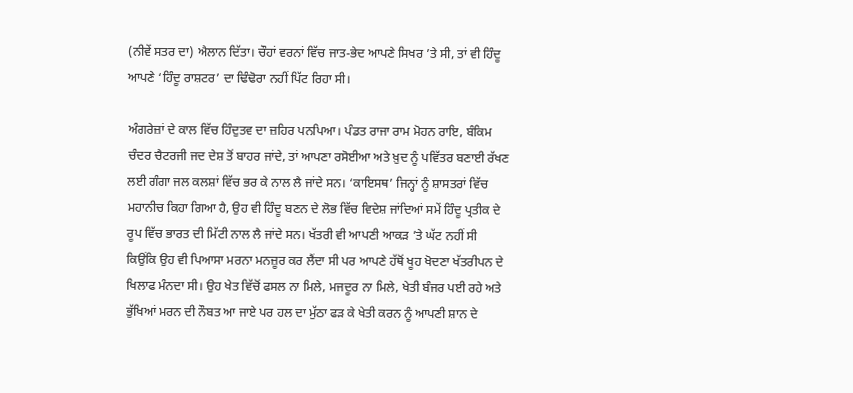(ਨੀਵੇਂ ਸਤਰ ਦਾ) ਐਲਾਨ ਦਿੱਤਾ। ਚੌਹਾਂ ਵਰਨਾਂ ਵਿੱਚ ਜਾਤ-ਭੇਦ ਆਪਣੇ ਸਿਖਰ ’ਤੇ ਸੀ, ਤਾਂ ਵੀ ਹਿੰਦੂ ਆਪਣੇ ‘ਹਿੰਦੂ ਰਾਸ਼ਟਰ’ ਦਾ ਢਿੰਢੋਰਾ ਨਹੀਂ ਪਿੱਟ ਰਿਹਾ ਸੀ।

ਅੰਗਰੇਜ਼ਾਂ ਦੇ ਕਾਲ ਵਿੱਚ ਹਿੰਦੁਤਵ ਦਾ ਜ਼ਹਿਰ ਪਨਪਿਆ। ਪੰਡਤ ਰਾਜਾ ਰਾਮ ਮੋਹਨ ਰਾਇ, ਬੰਕਿਮ ਚੰਦਰ ਚੈਟਰਜੀ ਜਦ ਦੇਸ਼ ਤੋਂ ਬਾਹਰ ਜਾਂਦੇ, ਤਾਂ ਆਪਣਾ ਰਸੋਈਆ ਅਤੇ ਖ਼ੁਦ ਨੂੰ ਪਵਿੱਤਰ ਬਣਾਈ ਰੱਖਣ ਲਈ ਗੰਗਾ ਜਲ ਕਲਸ਼ਾਂ ਵਿੱਚ ਭਰ ਕੇ ਨਾਲ ਲੈ ਜਾਂਦੇ ਸਨ। ‘ਕਾਇਸਥ’ ਜਿਨ੍ਹਾਂ ਨੂੰ ਸ਼ਾਸਤਰਾਂ ਵਿੱਚ ਮਹਾਨੀਚ ਕਿਹਾ ਗਿਆ ਹੈ, ਉਹ ਵੀ ਹਿੰਦੂ ਬਣਨ ਦੇ ਲੋਭ ਵਿੱਚ ਵਿਦੇਸ਼ ਜਾਂਦਿਆਂ ਸਮੇਂ ਹਿੰਦੂ ਪ੍ਰਤੀਕ ਦੇ ਰੂਪ ਵਿੱਚ ਭਾਰਤ ਦੀ ਮਿੱਟੀ ਨਾਲ ਲੈ ਜਾਂਦੇ ਸਨ। ਖੱਤਰੀ ਵੀ ਆਪਣੀ ਆਕੜ ’ਤੇ ਘੱਟ ਨਹੀਂ ਸੀ ਕਿਉਂਕਿ ਉਹ ਵੀ ਪਿਆਸਾ ਮਰਨਾ ਮਨਜ਼ੂਰ ਕਰ ਲੈਂਦਾ ਸੀ ਪਰ ਆਪਣੇ ਹੱਥੋਂ ਖੂਹ ਖੋਦਣਾ ਖੱਤਰੀਪਨ ਦੇ ਖਿਲਾਫ ਮੰਨਦਾ ਸੀ। ਉਹ ਖੇਤ ਵਿੱਚੋਂ ਫਸਲ ਨਾ ਮਿਲੇ, ਮਜਦੂਰ ਨਾ ਮਿਲੇ, ਖੇਤੀ ਬੰਜਰ ਪਈ ਰਹੇ ਅਤੇ ਭੁੱਖਿਆਂ ਮਰਨ ਦੀ ਨੌਬਤ ਆ ਜਾਏ ਪਰ ਹਲ ਦਾ ਮੁੱਠਾ ਫੜ ਕੇ ਖੇਤੀ ਕਰਨ ਨੂੰ ਆਪਣੀ ਸ਼ਾਨ ਦੇ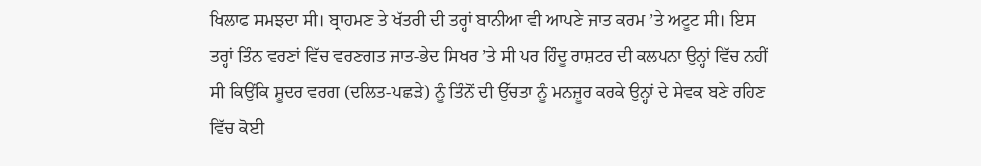ਖਿਲਾਫ ਸਮਝਦਾ ਸੀ। ਬ੍ਰਾਹਮਣ ਤੇ ਖੱਤਰੀ ਦੀ ਤਰ੍ਹਾਂ ਬਾਨੀਆ ਵੀ ਆਪਣੇ ਜਾਤ ਕਰਮ ’ਤੇ ਅਟੂਟ ਸੀ। ਇਸ ਤਰ੍ਹਾਂ ਤਿੰਨ ਵਰਣਾਂ ਵਿੱਚ ਵਰਣਗਤ ਜਾਤ-ਭੇਦ ਸਿਖਰ ’ਤੇ ਸੀ ਪਰ ਹਿੰਦੂ ਰਾਸ਼ਟਰ ਦੀ ਕਲਪਨਾ ਉਨ੍ਹਾਂ ਵਿੱਚ ਨਹੀਂ ਸੀ ਕਿਉਂਕਿ ਸ਼ੂਦਰ ਵਰਗ (ਦਲਿਤ-ਪਛੜੇ) ਨੂੰ ਤਿੰਨੋਂ ਦੀ ਉੱਚਤਾ ਨੂੰ ਮਨਜ਼ੂਰ ਕਰਕੇ ਉਨ੍ਹਾਂ ਦੇ ਸੇਵਕ ਬਣੇ ਰਹਿਣ ਵਿੱਚ ਕੋਈ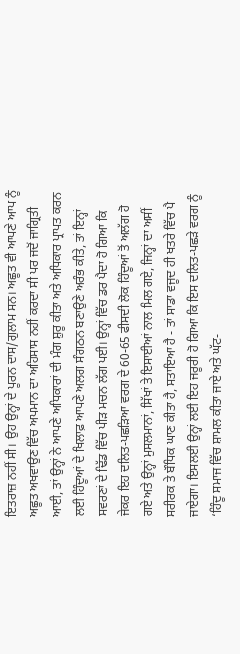ਇਤਰਾਜ਼ ਨਹੀਂ ਸੀ। ਉਹ ਉਨ੍ਹਾਂ ਦੇ ਪੂਰਨ ਦਾਸ/ਗੁਲਾਮ ਸਨ। ਅਛੂਤ ਵੀ ਆਪਣੇ ਆਪ ਨੂੰ ਅਛੂਤ ਅਖਵਾਉਣ ਵਿੱਚ ਅਪਮਾਨ ਦਾ ਅਹਿਸਾਸ ਨਹੀਂ ਕਰਦਾ ਸੀ ਪਰ ਜਦੋਂ ਜਾਗ੍ਰਿਤੀ ਆਈ, ਤਾਂ ਉਨ੍ਹਾਂ ਨੇ ਆਪਣੇ ਅਧਿਕਾਰਾਂ ਦੀ ਮੰਗ ਸ਼ੁਰੂ ਕੀਤਾ ਅਤੇ ਅਧਿਕਾਰ ਪ੍ਰਾਪਤ ਕਰਨ ਲਈ ਹਿੰਦੂਆਂ ਦੇ ਖਿਲਾਫ਼ ਆਪਣੇ ਅਲਗ ਸੰਗਠਨ ਬਣਾਉਣੇ ਅਰੰਭ ਕੀਤੇ, ਤਾਂ ਇਨ੍ਹਾਂ ਸਵਰਣਾਂ ਦੇ ਢਿੱਡ ਵਿੱਚ ਪੀੜ ਮਚਨ ਲੱਗ ਪਈ। ਉਨ੍ਹਾਂ ਵਿੱਚ ਡਰ ਪੈਦਾ ਹੋ ਗਿਆ ਕਿ ਜੇਕਰ ਇਹ ਦਲਿਤ-ਪਛੜਿਆ ਵਰਗ ਦੇ 60-65 ਫੀਸਦੀ ਲੋਕ ਹਿੰਦੂਆਂ ਤੋਂ ਅਲੱਗ ਹੋ ਗਏ ਅਤੇ ਉਨ੍ਹਾਂ ਮੁਸਲਮਾਨਾਂ, ਸਿੱਖਾਂ ਤੇ ਇਸਾਈਆਂ ਨਾਲ ਮਿਲ ਗਏ, ਜਿਨ੍ਹਾਂ ਦਾ ਅਸੀਂ ਸਰੀਰਕ ਤੇ ਬੌਧਿਕ ਘਾਣ ਕੀਤਾ ਹੈ, ਸਤਾਇਆ ਹੈ - ਤਾਂ ਸਾਡਾ ਵਜੂਦ ਹੀ ਖਤਰੇ ਵਿੱਚ ਪੈ ਜਾਏਗਾ। ਇਸਲਈ ਉਨ੍ਹਾਂ ਲਈ ਇਹ ਜਰੂਰੀ ਹੋ ਗਿਆ ਕਿ ਇਸ ਦਲਿਤ-ਪਛੜੇ ਵਰਗ ਨੂੰ ‘ਹਿੰਦੂ ਸਮਾਜ ਵਿੱਚ ਸ਼ਾਮਲ ਕੀਤਾ ਜਾਏ ਅਤੇ ਘੱਟ-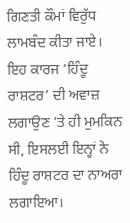ਗਿਣਤੀ ਕੌਮਾਂ ਵਿਰੁੱਧ ਲਾਮਬੰਦ ਕੀਤਾ ਜਾਏ। ਇਹ ਕਾਰਜ ‘ਹਿੰਦੂ ਰਾਸ਼ਟਰ’ ਦੀ ਅਵਾਜ਼ ਲਗਾਉਣ ’ਤੇ ਹੀ ਮੁਮਕਿਨ ਸੀ, ਇਸਲਈ ਇਨ੍ਹਾਂ ਨੇ ਹਿੰਦੂ ਰਾਸ਼ਟਰ ਦਾ ਨਾਅਰਾ ਲਗਾਇਆ।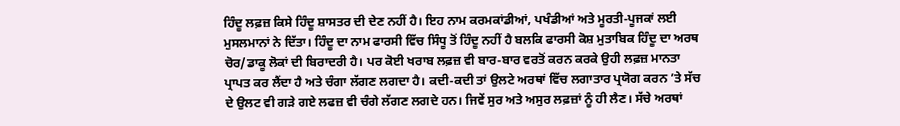ਹਿੰਦੂ ਲਫ਼ਜ਼ ਕਿਸੇ ਹਿੰਦੂ ਸ਼ਾਸਤਰ ਦੀ ਦੇਣ ਨਹੀਂ ਹੈ। ਇਹ ਨਾਮ ਕਰਮਕਾਂਡੀਆਂ, ਪਖੰਡੀਆਂ ਅਤੇ ਮੂਰਤੀ-ਪੂਜਕਾਂ ਲਈ ਮੁਸਲਮਾਨਾਂ ਨੇ ਦਿੱਤਾ। ਹਿੰਦੂ ਦਾ ਨਾਮ ਫਾਰਸੀ ਵਿੱਚ ਸਿੰਧੂ ਤੋਂ ਹਿੰਦੂ ਨਹੀਂ ਹੈ ਬਲਕਿ ਫਾਰਸੀ ਕੋਸ਼ ਮੁਤਾਬਿਕ ਹਿੰਦੂ ਦਾ ਅਰਥ ਚੋਰ/ਡਾਕੂ ਲੋਕਾਂ ਦੀ ਬਿਰਾਦਰੀ ਹੈ। ਪਰ ਕੋਈ ਖਰਾਬ ਲਫ਼ਜ਼ ਵੀ ਬਾਰ-ਬਾਰ ਵਰਤੋਂ ਕਰਨ ਕਰਕੇ ਉਹੀ ਲਫ਼ਜ਼ ਮਾਨਤਾ ਪ੍ਰਾਪਤ ਕਰ ਲੈਂਦਾ ਹੈ ਅਤੇ ਚੰਗਾ ਲੱਗਣ ਲਗਦਾ ਹੈ। ਕਦੀ-ਕਦੀ ਤਾਂ ਉਲਟੇ ਅਰਥਾਂ ਵਿੱਚ ਲਗਾਤਾਰ ਪ੍ਰਯੋਗ ਕਰਨ ’ਤੇ ਸੱਚ ਦੇ ਉਲਟ ਵੀ ਗੜੇ ਗਏ ਲਫਜ਼ ਵੀ ਚੰਗੇ ਲੱਗਣ ਲਗਦੇ ਹਨ। ਜਿਵੇਂ ਸੁਰ ਅਤੇ ਅਸੁਰ ਲਫ਼ਜ਼ਾਂ ਨੂੰ ਹੀ ਲੈਣ। ਸੱਚੇ ਅਰਥਾਂ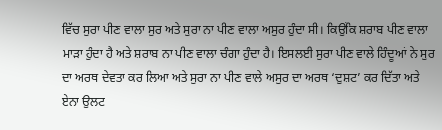ਵਿੱਚ ਸੁਰਾ ਪੀਣ ਵਾਲਾ ਸੁਰ ਅਤੇ ਸੁਰਾ ਨਾ ਪੀਣ ਵਾਲਾ ਅਸੁਰ ਹੁੰਦਾ ਸੀ। ਕਿਉਂਕਿ ਸ਼ਰਾਬ ਪੀਣ ਵਾਲਾ ਮਾੜਾ ਹੁੰਦਾ ਹੈ ਅਤੇ ਸ਼ਰਾਬ ਨਾ ਪੀਣ ਵਾਲਾ ਚੰਗਾ ਹੁੰਦਾ ਹੈ। ਇਸਲਈ ਸੁਰਾ ਪੀਣ ਵਾਲੇ ਹਿੰਦੂਆਂ ਨੇ ਸੁਰ ਦਾ ਅਰਥ ਦੇਵਤਾ ਕਰ ਲਿਆ ਅਤੇ ਸੁਰਾ ਨਾ ਪੀਣ ਵਾਲੇ ਅਸੁਰ ਦਾ ਅਰਥ ‘ਦੁਸ਼ਟ’ ਕਰ ਦਿੱਤਾ ਅਤੇ ਏਨਾ ਉਲਟ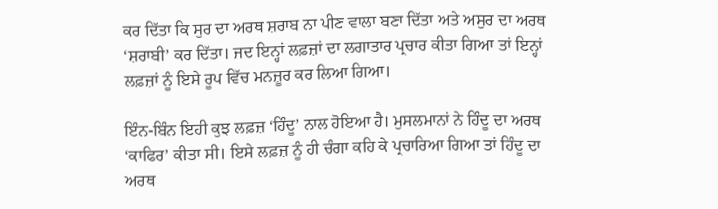ਕਰ ਦਿੱਤਾ ਕਿ ਸੁਰ ਦਾ ਅਰਥ ਸ਼ਰਾਬ ਨਾ ਪੀਣ ਵਾਲਾ ਬਣਾ ਦਿੱਤਾ ਅਤੇ ਅਸੁਰ ਦਾ ਅਰਥ ‘ਸ਼ਰਾਬੀ’ ਕਰ ਦਿੱਤਾ। ਜਦ ਇਨ੍ਹਾਂ ਲਫ਼ਜ਼ਾਂ ਦਾ ਲਗਾਤਾਰ ਪ੍ਰਚਾਰ ਕੀਤਾ ਗਿਆ ਤਾਂ ਇਨ੍ਹਾਂ ਲਫ਼ਜ਼ਾਂ ਨੂੰ ਇਸੇ ਰੂਪ ਵਿੱਚ ਮਨਜ਼ੂਰ ਕਰ ਲਿਆ ਗਿਆ।

ਇੰਨ-ਬਿੰਨ ਇਹੀ ਕੁਝ ਲਫ਼ਜ਼ ‘ਹਿੰਦੂ’ ਨਾਲ ਹੋਇਆ ਹੈ। ਮੁਸਲਮਾਨਾਂ ਨੇ ਹਿੰਦੂ ਦਾ ਅਰਥ ‘ਕਾਫਿਰ’ ਕੀਤਾ ਸੀ। ਇਸੇ ਲਫ਼ਜ਼ ਨੂੰ ਹੀ ਚੰਗਾ ਕਹਿ ਕੇ ਪ੍ਰਚਾਰਿਆ ਗਿਆ ਤਾਂ ਹਿੰਦੂ ਦਾ ਅਰਥ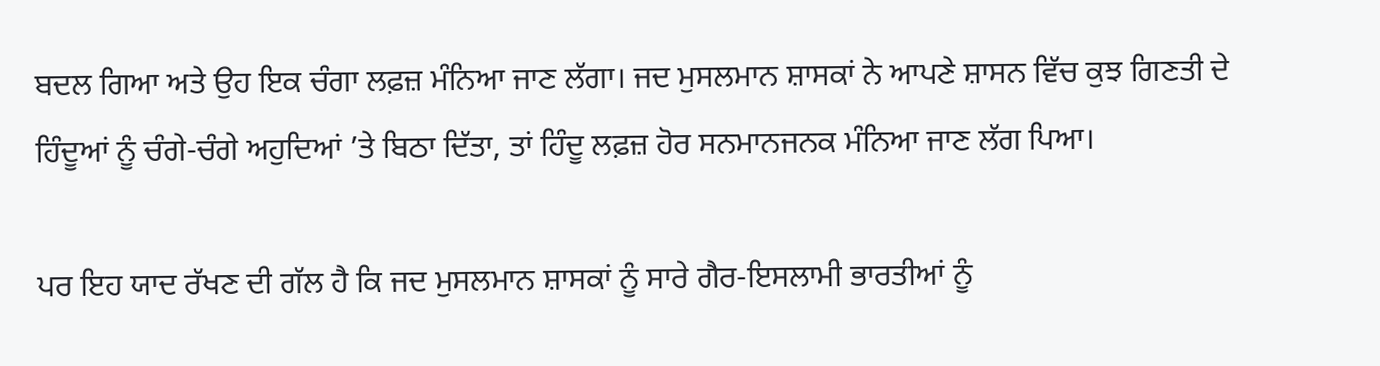ਬਦਲ ਗਿਆ ਅਤੇ ਉਹ ਇਕ ਚੰਗਾ ਲਫ਼ਜ਼ ਮੰਨਿਆ ਜਾਣ ਲੱਗਾ। ਜਦ ਮੁਸਲਮਾਨ ਸ਼ਾਸਕਾਂ ਨੇ ਆਪਣੇ ਸ਼ਾਸਨ ਵਿੱਚ ਕੁਝ ਗਿਣਤੀ ਦੇ ਹਿੰਦੂਆਂ ਨੂੰ ਚੰਗੇ-ਚੰਗੇ ਅਹੁਦਿਆਂ ’ਤੇ ਬਿਠਾ ਦਿੱਤਾ, ਤਾਂ ਹਿੰਦੂ ਲਫ਼ਜ਼ ਹੋਰ ਸਨਮਾਨਜਨਕ ਮੰਨਿਆ ਜਾਣ ਲੱਗ ਪਿਆ।

ਪਰ ਇਹ ਯਾਦ ਰੱਖਣ ਦੀ ਗੱਲ ਹੈ ਕਿ ਜਦ ਮੁਸਲਮਾਨ ਸ਼ਾਸਕਾਂ ਨੂੰ ਸਾਰੇ ਗੈਰ-ਇਸਲਾਮੀ ਭਾਰਤੀਆਂ ਨੂੰ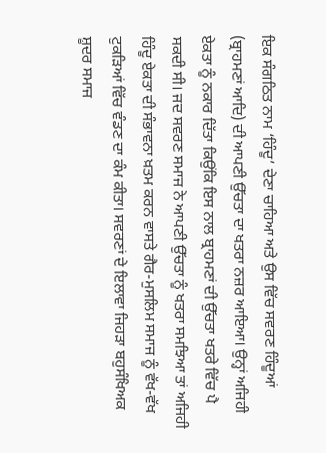ਇਕ ਸੰਗਠਿਤ ਨਾਮ ‘ਹਿੰਦੂ’ ਦੇਣਾ ਚਾਹਿਆ ਅਤੇ ਉਸ ਵਿੱਚ ਸਵਰਣ ਹਿੰਦੂਆਂ (ਬ੍ਰਾਹਮਣਾਂ ਆਦਿ) ਦੀ ਆਪਣੀ ਉੱਚਤਾ ਦਾ ਖਤਰਾ ਨਜ਼ਰ ਆਇਆ। ਉਨ੍ਹਾਂ ਅਜਿਹੀ ਏਕਤਾ ਨੂੰ ਨਕਾਰ ਦਿੱਤਾ ਕਿਉਂਕਿ ਇਸ ਨਾਲ ਬ੍ਰਾਹਮਣਾਂ ਦੀ ਉੱਚਤਾ ਖਤਰੇ ਵਿੱਚ ਪੈ ਸਕਦੀ ਸੀ। ਜਦ ਸਵਰਣ ਸਮਾਜ ਨੇ ਆਪਣੀ ਉੱਚਤਾ ਨੂੰ ਖਤਰਾ ਸਮਝਿਆ ਤਾਂ ਅਜਿਹੀ ਹਿੰਦੂ ਏਕਤਾ ਦੀ ਸੰਭਾਵਨਾ ਖ਼ਤਮ ਕਰਨ ਵਾਸਤੇ ਗੈਰ-ਮੁਸਲਿਮ ਸਮਾਜ ਨੂੰ ਵੱਖ-ਵੱਖ ਟੁਕੜਿਆਂ ਵਿੱਚ ਵੰਡਣ ਦਾ ਕੰਮ ਕੀਤਾ। ਸਵਰਣਾਂ ਦੇ ਇਲਾਵਾ ਜਿਹੜਾ ਬਹੁਸੰਖਿਅਕ ਸ਼ੂਦਰ ਸਮਾਜ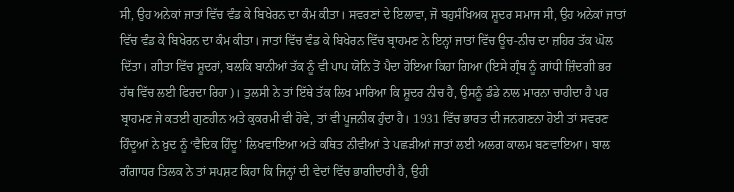ਸੀ, ਉਹ ਅਨੇਕਾਂ ਜਾਤਾਂ ਵਿੱਚ ਵੰਡ ਕੇ ਬਿਖੇਰਨ ਦਾ ਕੰਮ ਕੀਤਾ। ਸਵਰਣਾਂ ਦੇ ਇਲਾਵਾ, ਜੋ ਬਹੁਸੰਖਿਅਕ ਸ਼ੂਦਰ ਸਮਾਜ ਸੀ, ਉਹ ਅਨੇਕਾਂ ਜਾਤਾਂ ਵਿੱਚ ਵੰਡ ਕੇ ਬਿਖੇਰਨ ਦਾ ਕੰਮ ਕੀਤਾ। ਜਾਤਾਂ ਵਿੱਚ ਵੰਡ ਕੇ ਬਿਖੇਰਨ ਵਿੱਚ ਬ੍ਰਾਹਮਣ ਨੇ ਇਨ੍ਹਾਂ ਜਾਤਾਂ ਵਿੱਚ ਊਚ-ਨੀਚ ਦਾ ਜ਼ਹਿਰ ਤੱਕ ਘੋਲ ਦਿੱਤਾ। ਗੀਤਾ ਵਿੱਚ ਸ਼ੂਦਰਾਂ, ਬਲਕਿ ਬਾਨੀਆਂ ਤੱਕ ਨੂੰ ਵੀ ਪਾਪ ਯੋਨਿ ਤੋਂ ਪੈਦਾ ਹੋਇਆ ਕਿਹਾ ਗਿਆ (ਇਸੇ ਗ੍ਰੰਥ ਨੂੰ ਗਾਂਧੀ ਜ਼ਿੰਦਗੀ ਭਰ ਹੱਥ ਵਿੱਚ ਲਈ ਫਿਰਦਾ ਰਿਹਾ)। ਤੁਲਸੀ ਨੇ ਤਾਂ ਇੱਥੇ ਤੱਕ ਲਿਖ ਮਾਰਿਆ ਕਿ ਸ਼ੂਦਰ ਨੀਚ ਹੈ, ਉਸਨੂੰ ਡੰਡੇ ਨਾਲ ਮਾਰਨਾ ਚਾਹੀਦਾ ਹੈ ਪਰ ਬ੍ਰਾਹਮਣ ਜੇ ਕਤਈ ਗੁਣਹੀਨ ਅਤੇ ਕੁਕਰਮੀ ਵੀ ਹੋਵੇ, ਤਾਂ ਵੀ ਪੂਜਨੀਕ ਹੁੰਦਾ ਹੈ। 1931 ਵਿੱਚ ਭਾਰਤ ਦੀ ਜਨਗਣਨਾ ਹੋਈ ਤਾਂ ਸਵਰਣ ਹਿੰਦੂਆਂ ਨੇ ਖ਼ੁਦ ਨੂੰ ‘ਵੈਦਿਕ ਹਿੰਦੂ’ ਲਿਖਵਾਇਆ ਅਤੇ ਕਥਿਤ ਨੀਵੀਆਂ ਤੇ ਪਛੜੀਆਂ ਜਾਤਾਂ ਲਈ ਅਲਗ ਕਾਲਮ ਬਣਵਾਇਆ। ਬਾਲ ਗੰਗਾਧਰ ਤਿਲਕ ਨੇ ਤਾਂ ਸਪਸ਼ਟ ਕਿਹਾ ਕਿ ਜਿਨ੍ਹਾਂ ਦੀ ਵੇਦਾਂ ਵਿੱਚ ਭਾਗੀਦਾਰੀ ਹੈ, ਉਹੀ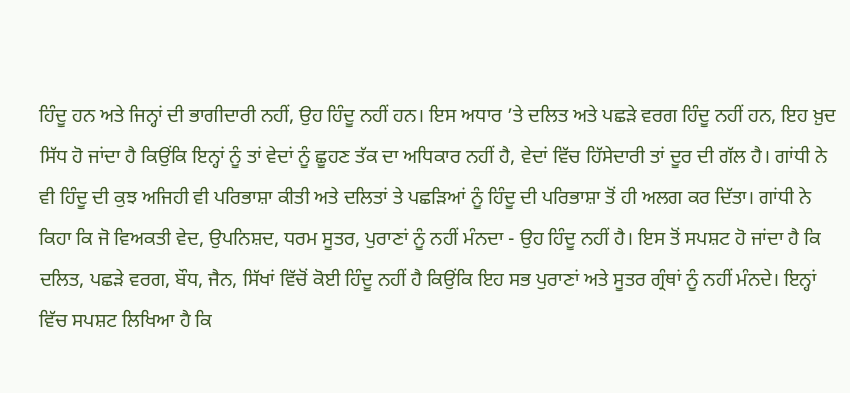ਹਿੰਦੂ ਹਨ ਅਤੇ ਜਿਨ੍ਹਾਂ ਦੀ ਭਾਗੀਦਾਰੀ ਨਹੀਂ, ਉਹ ਹਿੰਦੂ ਨਹੀਂ ਹਨ। ਇਸ ਅਧਾਰ ’ਤੇ ਦਲਿਤ ਅਤੇ ਪਛੜੇ ਵਰਗ ਹਿੰਦੂ ਨਹੀਂ ਹਨ, ਇਹ ਖ਼ੁਦ ਸਿੱਧ ਹੋ ਜਾਂਦਾ ਹੈ ਕਿਉਂਕਿ ਇਨ੍ਹਾਂ ਨੂੰ ਤਾਂ ਵੇਦਾਂ ਨੂੰ ਛੂਹਣ ਤੱਕ ਦਾ ਅਧਿਕਾਰ ਨਹੀਂ ਹੈ, ਵੇਦਾਂ ਵਿੱਚ ਹਿੱਸੇਦਾਰੀ ਤਾਂ ਦੂਰ ਦੀ ਗੱਲ ਹੈ। ਗਾਂਧੀ ਨੇ ਵੀ ਹਿੰਦੂ ਦੀ ਕੁਝ ਅਜਿਹੀ ਵੀ ਪਰਿਭਾਸ਼ਾ ਕੀਤੀ ਅਤੇ ਦਲਿਤਾਂ ਤੇ ਪਛੜਿਆਂ ਨੂੰ ਹਿੰਦੂ ਦੀ ਪਰਿਭਾਸ਼ਾ ਤੋਂ ਹੀ ਅਲਗ ਕਰ ਦਿੱਤਾ। ਗਾਂਧੀ ਨੇ ਕਿਹਾ ਕਿ ਜੋ ਵਿਅਕਤੀ ਵੇਦ, ਉਪਨਿਸ਼ਦ, ਧਰਮ ਸੂਤਰ, ਪੁਰਾਣਾਂ ਨੂੰ ਨਹੀਂ ਮੰਨਦਾ - ਉਹ ਹਿੰਦੂ ਨਹੀਂ ਹੈ। ਇਸ ਤੋਂ ਸਪਸ਼ਟ ਹੋ ਜਾਂਦਾ ਹੈ ਕਿ ਦਲਿਤ, ਪਛੜੇ ਵਰਗ, ਬੌਧ, ਜੈਨ, ਸਿੱਖਾਂ ਵਿੱਚੋਂ ਕੋਈ ਹਿੰਦੂ ਨਹੀਂ ਹੈ ਕਿਉਂਕਿ ਇਹ ਸਭ ਪੁਰਾਣਾਂ ਅਤੇ ਸੂਤਰ ਗ੍ਰੰਥਾਂ ਨੂੰ ਨਹੀਂ ਮੰਨਦੇ। ਇਨ੍ਹਾਂ ਵਿੱਚ ਸਪਸ਼ਟ ਲਿਖਿਆ ਹੈ ਕਿ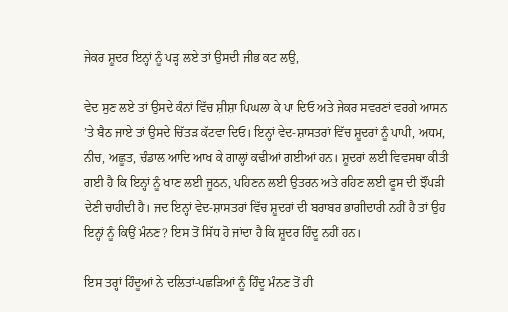ਜੇਕਰ ਸ਼ੂਦਰ ਇਨ੍ਹਾਂ ਨੂੰ ਪੜ੍ਹ ਲਏ ਤਾਂ ਉਸਦੀ ਜੀਭ ਕਟ ਲਉ,

ਵੇਦ ਸੁਣ ਲਏ ਤਾਂ ਉਸਦੇ ਕੰਨਾਂ ਵਿੱਚ ਸ਼ੀਸ਼ਾ ਪਿਘਲਾ ਕੇ ਪਾ ਦਿਓ ਅਤੇ ਜੇਕਰ ਸਵਰਣਾਂ ਵਰਗੇ ਆਸਨ ’ਤੇ ਬੈਠ ਜਾਏ ਤਾਂ ਉਸਦੇ ਚਿੱਤੜ ਕੱਟਵਾ ਦਿਓ। ਇਨ੍ਹਾਂ ਵੇਦ-ਸ਼ਾਸਤਰਾਂ ਵਿੱਚ ਸ਼ੂਦਰਾਂ ਨੂੰ ਪਾਪੀ, ਅਧਮ, ਨੀਚ, ਅਛੂਤ, ਚੰਡਾਲ ਆਦਿ ਆਖ ਕੇ ਗਾਲ੍ਹਾਂ ਕਢੀਆਂ ਗਈਆਂ ਹਨ। ਸ਼ੂਦਰਾਂ ਲਈ ਵਿਵਸਥਾ ਕੀਤੀ ਗਈ ਹੈ ਕਿ ਇਨ੍ਹਾਂ ਨੂੰ ਖਾਣ ਲਈ ਜੂਠਨ, ਪਹਿਣਨ ਲਈ ਉਤਰਨ ਅਤੇ ਰਹਿਣ ਲਈ ਫੂਸ ਦੀ ਝੌਂਪੜੀ ਦੇਣੀ ਚਾਹੀਦੀ ਹੈ। ਜਦ ਇਨ੍ਹਾਂ ਵੇਦ-ਸ਼ਾਸਤਰਾਂ ਵਿੱਚ ਸ਼ੂਦਰਾਂ ਦੀ ਬਰਾਬਰ ਭਾਗੀਦਾਰੀ ਨਹੀਂ ਹੈ ਤਾਂ ਉਹ ਇਨ੍ਹਾਂ ਨੂੰ ਕਿਉਂ ਮੰਨਣ? ਇਸ ਤੋਂ ਸਿੱਧ ਹੋ ਜਾਂਦਾ ਹੈ ਕਿ ਸ਼ੂਦਰ ਹਿੰਦੂ ਨਹੀਂ ਹਨ।

ਇਸ ਤਰ੍ਹਾਂ ਹਿੰਦੂਆਂ ਨੇ ਦਲਿਤਾਂ-ਪਛੜਿਆਂ ਨੂੰ ਹਿੰਦੂ ਮੰਨਣ ਤੋਂ ਹੀ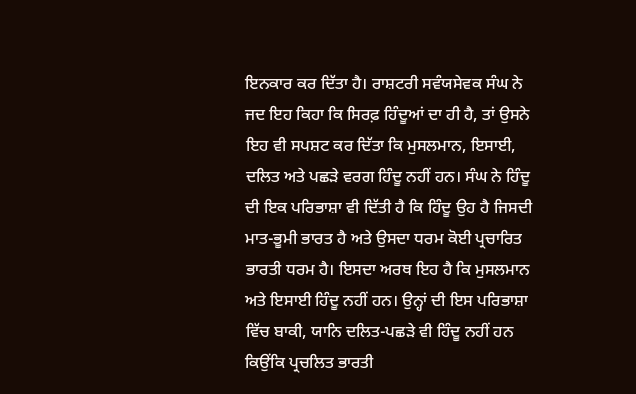ਇਨਕਾਰ ਕਰ ਦਿੱਤਾ ਹੈ। ਰਾਸ਼ਟਰੀ ਸਵੰਯਸੇਵਕ ਸੰਘ ਨੇ ਜਦ ਇਹ ਕਿਹਾ ਕਿ ਸਿਰਫ਼ ਹਿੰਦੂਆਂ ਦਾ ਹੀ ਹੈ, ਤਾਂ ਉਸਨੇ ਇਹ ਵੀ ਸਪਸ਼ਟ ਕਰ ਦਿੱਤਾ ਕਿ ਮੁਸਲਮਾਨ, ਇਸਾਈ, ਦਲਿਤ ਅਤੇ ਪਛੜੇ ਵਰਗ ਹਿੰਦੂ ਨਹੀਂ ਹਨ। ਸੰਘ ਨੇ ਹਿੰਦੂ ਦੀ ਇਕ ਪਰਿਭਾਸ਼ਾ ਵੀ ਦਿੱਤੀ ਹੈ ਕਿ ਹਿੰਦੂ ਉਹ ਹੈ ਜਿਸਦੀ ਮਾਤ-ਭੂਮੀ ਭਾਰਤ ਹੈ ਅਤੇ ਉਸਦਾ ਧਰਮ ਕੋਈ ਪ੍ਰਚਾਰਿਤ ਭਾਰਤੀ ਧਰਮ ਹੈ। ਇਸਦਾ ਅਰਥ ਇਹ ਹੈ ਕਿ ਮੁਸਲਮਾਨ ਅਤੇ ਇਸਾਈ ਹਿੰਦੂ ਨਹੀਂ ਹਨ। ਉਨ੍ਹਾਂ ਦੀ ਇਸ ਪਰਿਭਾਸ਼ਾ ਵਿੱਚ ਬਾਕੀ, ਯਾਨਿ ਦਲਿਤ-ਪਛੜੇ ਵੀ ਹਿੰਦੂ ਨਹੀਂ ਹਨ ਕਿਉਂਕਿ ਪ੍ਰਚਲਿਤ ਭਾਰਤੀ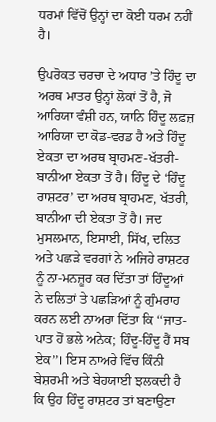ਧਰਮਾਂ ਵਿੱਚੋਂ ਉਨ੍ਹਾਂ ਦਾ ਕੋਈ ਧਰਮ ਨਹੀਂ ਹੈ।

ਉਪਰੋਕਤ ਚਰਚਾ ਦੇ ਅਧਾਰ ’ਤੇ ਹਿੰਦੂ ਦਾ ਅਰਥ ਮਾਤਰ ਉਨ੍ਹਾਂ ਲੋਕਾਂ ਤੋਂ ਹੈ, ਜੋ ਆਰਿਯਾ ਵੰਸ਼ੀ ਹਨ, ਯਾਨਿ ਹਿੰਦੂ ਲਫ਼ਜ਼ ਆਰਿਯਾ ਦਾ ਕੋਡ-ਵਰਡ ਹੈ ਅਤੇ ਹਿੰਦੂ ਏਕਤਾ ਦਾ ਅਰਥ ਬ੍ਰਾਹਮਣ-ਖੱਤਰੀ-ਬਾਨੀਆ ਏਕਤਾ ਤੋਂ ਹੈ। ਹਿੰਦੂ ਦੇ ‘ਹਿੰਦੂ ਰਾਸ਼ਟਰ’ ਦਾ ਅਰਥ ਬ੍ਰਾਹਮਣ, ਖੱਤਰੀ, ਬਾਨੀਆ ਦੀ ਏਕਤਾ ਤੋਂ ਹੈ। ਜਦ ਮੁਸਲਮਾਨ, ਇਸਾਈ, ਸਿੱਖ, ਦਲਿਤ ਅਤੇ ਪਛੜੇ ਵਰਗਾਂ ਨੇ ਅਜਿਹੇ ਰਾਸ਼ਟਰ ਨੂੰ ਨਾ-ਮਨਜ਼ੂਰ ਕਰ ਦਿੱਤਾ ਤਾਂ ਹਿੰਦੂਆਂ ਨੇ ਦਲਿਤਾਂ ਤੇ ਪਛੜਿਆਂ ਨੂੰ ਗੁੰਮਰਾਹ ਕਰਨ ਲਈ ਨਾਅਰਾ ਦਿੱਤਾ ਕਿ ‘‘ਜਾਤ-ਪਾਤ ਹੋਂ ਭਲੇ ਅਨੇਕ; ਹਿੰਦੂ-ਹਿੰਦੂ ਹੈਂ ਸਬ ਏਕ’’। ਇਸ ਨਾਅਰੇ ਵਿੱਚ ਕਿੰਨੀ ਬੇਸ਼ਰਮੀ ਅਤੇ ਬੇਹਯਾਈ ਝਲਕਦੀ ਹੈ ਕਿ ਉਹ ਹਿੰਦੂ ਰਾਸ਼ਟਰ ਤਾਂ ਬਣਾਉਣਾ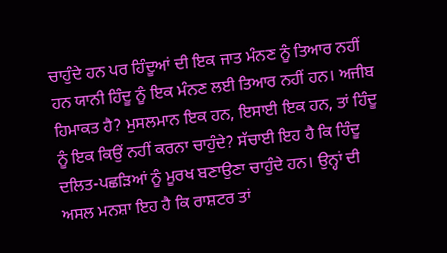ਚਾਹੁੰਦੇ ਹਨ ਪਰ ਹਿੰਦੂਆਂ ਦੀ ਇਕ ਜਾਤ ਮੰਨਣ ਨੂੰ ਤਿਆਰ ਨਹੀਂ ਹਨ ਯਾਨੀ ਹਿੰਦੂ ਨੂੰ ਇਕ ਮੰਨਣ ਲਈ ਤਿਆਰ ਨਹੀਂ ਹਨ। ਅਜੀਬ ਹਿਮਾਕਤ ਹੈ? ਮੁਸਲਮਾਨ ਇਕ ਹਨ, ਇਸਾਈ ਇਕ ਹਨ, ਤਾਂ ਹਿੰਦੂ ਨੂੰ ਇਕ ਕਿਉਂ ਨਹੀਂ ਕਰਨਾ ਚਾਹੁੰਦੇ? ਸੱਚਾਈ ਇਹ ਹੈ ਕਿ ਹਿੰਦੂ ਦਲਿਤ-ਪਛੜਿਆਂ ਨੂੰ ਮੂਰਖ ਬਣਾਉਣਾ ਚਾਹੁੰਦੇ ਹਨ। ਉਨ੍ਹਾਂ ਦੀ ਅਸਲ ਮਨਸ਼ਾ ਇਹ ਹੈ ਕਿ ਰਾਸ਼ਟਰ ਤਾਂ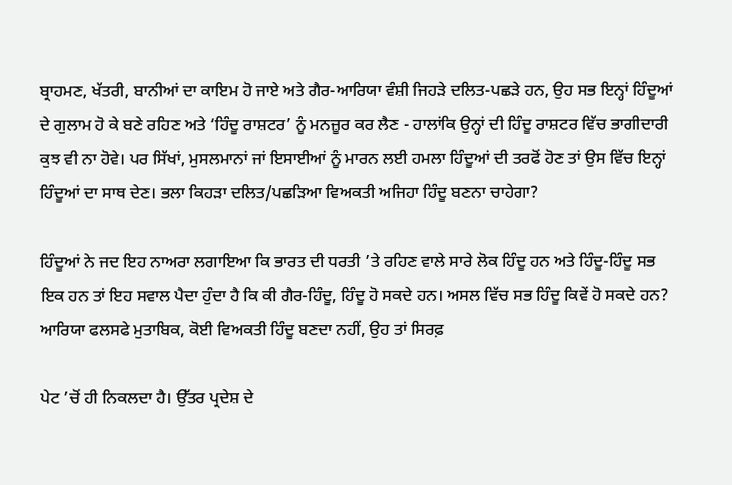ਬ੍ਰਾਹਮਣ, ਖੱਤਰੀ, ਬਾਨੀਆਂ ਦਾ ਕਾਇਮ ਹੋ ਜਾਏ ਅਤੇ ਗੈਰ-ਆਰਿਯਾ ਵੰਸ਼ੀ ਜਿਹੜੇ ਦਲਿਤ-ਪਛੜੇ ਹਨ, ਉਹ ਸਭ ਇਨ੍ਹਾਂ ਹਿੰਦੂਆਂ ਦੇ ਗੁਲਾਮ ਹੋ ਕੇ ਬਣੇ ਰਹਿਣ ਅਤੇ ‘ਹਿੰਦੂ ਰਾਸ਼ਟਰ’ ਨੂੰ ਮਨਜ਼ੂਰ ਕਰ ਲੈਣ - ਹਾਲਾਂਕਿ ਉਨ੍ਹਾਂ ਦੀ ਹਿੰਦੂ ਰਾਸ਼ਟਰ ਵਿੱਚ ਭਾਗੀਦਾਰੀ ਕੁਝ ਵੀ ਨਾ ਹੋਵੇ। ਪਰ ਸਿੱਖਾਂ, ਮੁਸਲਮਾਨਾਂ ਜਾਂ ਇਸਾਈਆਂ ਨੂੰ ਮਾਰਨ ਲਈ ਹਮਲਾ ਹਿੰਦੂਆਂ ਦੀ ਤਰਫੋਂ ਹੋਣ ਤਾਂ ਉਸ ਵਿੱਚ ਇਨ੍ਹਾਂ ਹਿੰਦੂਆਂ ਦਾ ਸਾਥ ਦੇਣ। ਭਲਾ ਕਿਹੜਾ ਦਲਿਤ/ਪਛੜਿਆ ਵਿਅਕਤੀ ਅਜਿਹਾ ਹਿੰਦੂ ਬਣਨਾ ਚਾਹੇਗਾ?

ਹਿੰਦੂਆਂ ਨੇ ਜਦ ਇਹ ਨਾਅਰਾ ਲਗਾਇਆ ਕਿ ਭਾਰਤ ਦੀ ਧਰਤੀ ’ਤੇ ਰਹਿਣ ਵਾਲੇ ਸਾਰੇ ਲੋਕ ਹਿੰਦੂ ਹਨ ਅਤੇ ਹਿੰਦੂ-ਹਿੰਦੂ ਸਭ ਇਕ ਹਨ ਤਾਂ ਇਹ ਸਵਾਲ ਪੈਦਾ ਹੁੰਦਾ ਹੈ ਕਿ ਕੀ ਗੈਰ-ਹਿੰਦੂ, ਹਿੰਦੂ ਹੋ ਸਕਦੇ ਹਨ। ਅਸਲ ਵਿੱਚ ਸਭ ਹਿੰਦੂ ਕਿਵੇਂ ਹੋ ਸਕਦੇ ਹਨ? ਆਰਿਯਾ ਫਲਸਫੇ ਮੁਤਾਬਿਕ, ਕੋਈ ਵਿਅਕਤੀ ਹਿੰਦੂ ਬਣਦਾ ਨਹੀਂ, ਉਹ ਤਾਂ ਸਿਰਫ਼

ਪੇਟ ’ਚੋਂ ਹੀ ਨਿਕਲਦਾ ਹੈ। ਉੱਤਰ ਪ੍ਰਦੇਸ਼ ਦੇ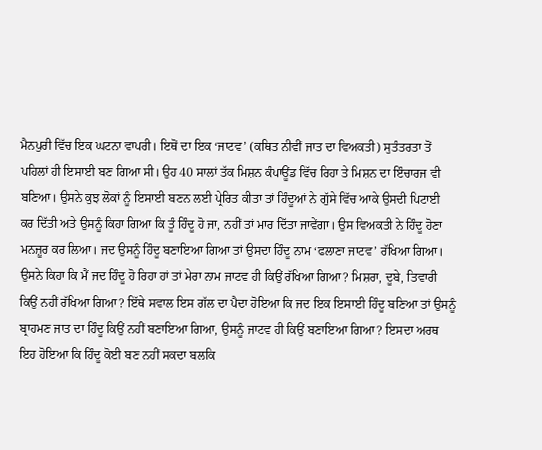ਮੈਨਪੁਰੀ ਵਿੱਚ ਇਕ ਘਟਨਾ ਵਾਪਰੀ। ਇਥੋਂ ਦਾ ਇਕ ‘ਜਾਟਵ’ (ਕਥਿਤ ਨੀਵੀਂ ਜਾਤ ਦਾ ਵਿਅਕਤੀ) ਸੁਤੰਤਰਤਾ ਤੋਂ ਪਹਿਲਾਂ ਹੀ ਇਸਾਈ ਬਣ ਗਿਆ ਸੀ। ਉਹ 40 ਸਾਲਾਂ ਤੱਕ ਮਿਸ਼ਨ ਕੰਪਾਊਂਡ ਵਿੱਚ ਰਿਹਾ ਤੇ ਮਿਸ਼ਨ ਦਾ ਇੰਚਾਰਜ ਵੀ ਬਣਿਆ। ਉਸਨੇ ਕੁਝ ਲੋਕਾਂ ਨੂੰ ਇਸਾਈ ਬਣਨ ਲਈ ਪ੍ਰੇਰਿਤ ਕੀਤਾ ਤਾਂ ਹਿੰਦੂਆਂ ਨੇ ਗੁੱਸੇ ਵਿੱਚ ਆਕੇ ਉਸਦੀ ਪਿਟਾਈ ਕਰ ਦਿੱਤੀ ਅਤੇ ਉਸਨੂੰ ਕਿਹਾ ਗਿਆ ਕਿ ਤੂੰ ਹਿੰਦੂ ਹੋ ਜਾ, ਨਹੀਂ ਤਾਂ ਮਾਰ ਦਿੱਤਾ ਜਾਵੇਂਗਾ। ਉਸ ਵਿਅਕਤੀ ਨੇ ਹਿੰਦੂ ਹੋਣਾ ਮਨਜ਼ੂਰ ਕਰ ਲਿਆ। ਜਦ ਉਸਨੂੰ ਹਿੰਦੂ ਬਣਾਇਆ ਗਿਆ ਤਾਂ ਉਸਦਾ ਹਿੰਦੂ ਨਾਮ ‘ਫਲਾਣਾ ਜਾਟਵ’ ਰੱਖਿਆ ਗਿਆ। ਉਸਨੇ ਕਿਹਾ ਕਿ ਮੈਂ ਜਦ ਹਿੰਦੂ ਹੋ ਰਿਹਾ ਹਾਂ ਤਾਂ ਮੇਰਾ ਨਾਮ ਜਾਟਵ ਹੀ ਕਿਉਂ ਰੱਖਿਆ ਗਿਆ? ਮਿਸ਼ਰਾ, ਦੂਬੇ, ਤਿਵਾਰੀ ਕਿਉਂ ਨਹੀਂ ਰੱਖਿਆ ਗਿਆ? ਇੱਥੇ ਸਵਾਲ ਇਸ ਗੱਲ ਦਾ ਪੈਦਾ ਹੋਇਆ ਕਿ ਜਦ ਇਕ ਇਸਾਈ ਹਿੰਦੂ ਬਣਿਆ ਤਾਂ ਉਸਨੂੰ ਬ੍ਰਾਹਮਣ ਜਾਤ ਦਾ ਹਿੰਦੂ ਕਿਉਂ ਨਹੀਂ ਬਣਾਇਆ ਗਿਆ, ਉਸਨੂੰ ਜਾਟਵ ਹੀ ਕਿਉਂ ਬਣਾਇਆ ਗਿਆ? ਇਸਦਾ ਅਰਥ ਇਹ ਹੋਇਆ ਕਿ ਹਿੰਦੂ ਕੋਈ ਬਣ ਨਹੀਂ ਸਕਦਾ ਬਲਕਿ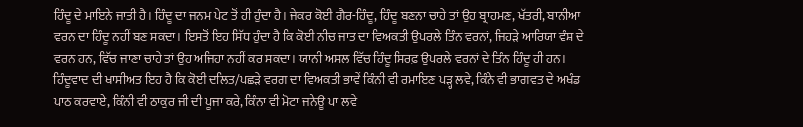ਹਿੰਦੂ ਦੇ ਮਾਇਨੇ ਜਾਤੀ ਹੈ। ਹਿੰਦੂ ਦਾ ਜਨਮ ਪੇਟ ਤੋਂ ਹੀ ਹੁੰਦਾ ਹੈ। ਜੇਕਰ ਕੋਈ ਗੈਰ-ਹਿੰਦੂ, ਹਿੰਦੂ ਬਣਨਾ ਚਾਹੇ ਤਾਂ ਉਹ ਬ੍ਰਾਹਮਣ, ਖੱਤਰੀ, ਬਾਨੀਆ ਵਰਨ ਦਾ ਹਿੰਦੂ ਨਹੀਂ ਬਣ ਸਕਦਾ। ਇਸਤੋਂ ਇਹ ਸਿੱਧ ਹੁੰਦਾ ਹੈ ਕਿ ਕੋਈ ਨੀਚ ਜਾਤ ਦਾ ਵਿਅਕਤੀ ਉਪਰਲੇ ਤਿੰਨ ਵਰਨਾਂ, ਜਿਹੜੇ ਆਰਿਯਾ ਵੰਸ਼ ਦੇ ਵਰਨ ਹਨ, ਵਿੱਚ ਜਾਣਾ ਚਾਹੇ ਤਾਂ ਉਹ ਅਜਿਹਾ ਨਹੀਂ ਕਰ ਸਕਦਾ। ਯਾਨੀ ਅਸਲ ਵਿੱਚ ਹਿੰਦੂ ਸਿਰਫ਼ ਉਪਰਲੇ ਵਰਨਾਂ ਦੇ ਤਿੰਨ ਹਿੰਦੂ ਹੀ ਹਨ। ਹਿੰਦੂਵਾਦ ਦੀ ਖਾਸੀਅਤ ਇਹ ਹੈ ਕਿ ਕੋਈ ਦਲਿਤ/ਪਛੜੇ ਵਰਗ ਦਾ ਵਿਅਕਤੀ ਭਾਵੇਂ ਕਿੰਨੀ ਵੀ ਰਮਾਇਣ ਪੜ੍ਹ ਲਵੇ, ਕਿੰਨੇ ਵੀ ਭਾਗਵਤ ਦੇ ਅਖੰਡ ਪਾਠ ਕਰਵਾਏ, ਕਿੰਨੀ ਵੀ ਠਾਕੁਰ ਜੀ ਦੀ ਪੂਜਾ ਕਰੇ, ਕਿੰਨਾ ਵੀ ਮੋਟਾ ਜਨੇਊ ਪਾ ਲਵੇ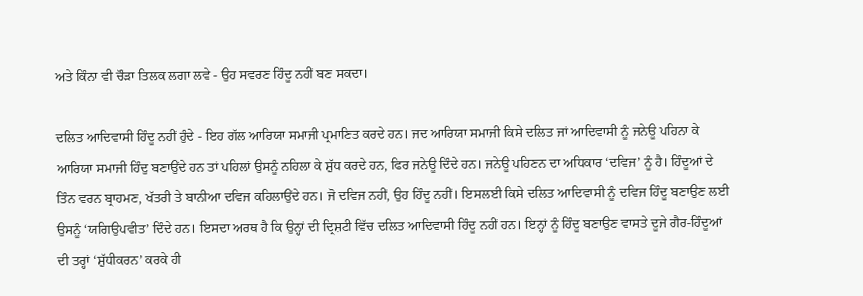ਅਤੇ ਕਿੰਨਾ ਵੀ ਚੌੜਾ ਤਿਲਕ ਲਗਾ ਲਵੇ - ਉਹ ਸਵਰਣ ਹਿੰਦੂ ਨਹੀਂ ਬਣ ਸਕਦਾ।

ਦਲਿਤ ਆਦਿਵਾਸੀ ਹਿੰਦੂ ਨਹੀਂ ਹੁੰਦੇ - ਇਹ ਗੱਲ ਆਰਿਯਾ ਸਮਾਜੀ ਪ੍ਰਮਾਣਿਤ ਕਰਦੇ ਹਨ। ਜਦ ਆਰਿਯਾ ਸਮਾਜੀ ਕਿਸੇ ਦਲਿਤ ਜਾਂ ਆਦਿਵਾਸੀ ਨੂੰ ਜਨੇਊ ਪਹਿਨਾ ਕੇ ਆਰਿਯਾ ਸਮਾਜੀ ਹਿੰਦੁ ਬਣਾਉਂਦੇ ਹਨ ਤਾਂ ਪਹਿਲਾਂ ਉਸਨੂੰ ਨਹਿਲਾ ਕੇ ਸ਼ੁੱਧ ਕਰਦੇ ਹਨ, ਫਿਰ ਜਨੇਊ ਦਿੰਦੇ ਹਨ। ਜਨੇਊ ਪਹਿਣਨ ਦਾ ਅਧਿਕਾਰ ‘ਦਵਿਜ’ ਨੂੰ ਹੈ। ਹਿੰਦੂਆਂ ਦੇ ਤਿੰਨ ਵਰਨ ਬ੍ਰਾਹਮਣ, ਖੱਤਰੀ ਤੇ ਬਾਨੀਆ ਦਵਿਜ ਕਹਿਲਾਉਂਦੇ ਹਨ। ਜੋ ਦਵਿਜ ਨਹੀਂ, ਉਹ ਹਿੰਦੂ ਨਹੀਂ। ਇਸਲਈ ਕਿਸੇ ਦਲਿਤ ਆਦਿਵਾਸੀ ਨੂੰ ਦਵਿਜ ਹਿੰਦੂ ਬਣਾਉਣ ਲਈ ਉਸਨੂੰ ‘ਯਗਿਉਪਵੀਤ’ ਦਿੰਦੇ ਹਨ। ਇਸਦਾ ਅਰਥ ਹੈ ਕਿ ਉਨ੍ਹਾਂ ਦੀ ਦ੍ਰਿਸ਼ਟੀ ਵਿੱਚ ਦਲਿਤ ਆਦਿਵਾਸੀ ਹਿੰਦੂ ਨਹੀਂ ਹਨ। ਇਨ੍ਹਾਂ ਨੂੰ ਹਿੰਦੂ ਬਣਾਉਣ ਵਾਸਤੇ ਦੂਜੇ ਗੈਰ-ਹਿੰਦੂਆਂ ਦੀ ਤਰ੍ਹਾਂ ‘ਸ਼ੁੱਧੀਕਰਨ’ ਕਰਕੇ ਹੀ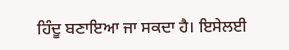ਹਿੰਦੂ ਬਣਾਇਆ ਜਾ ਸਕਦਾ ਹੈ। ਇਸੇਲਈ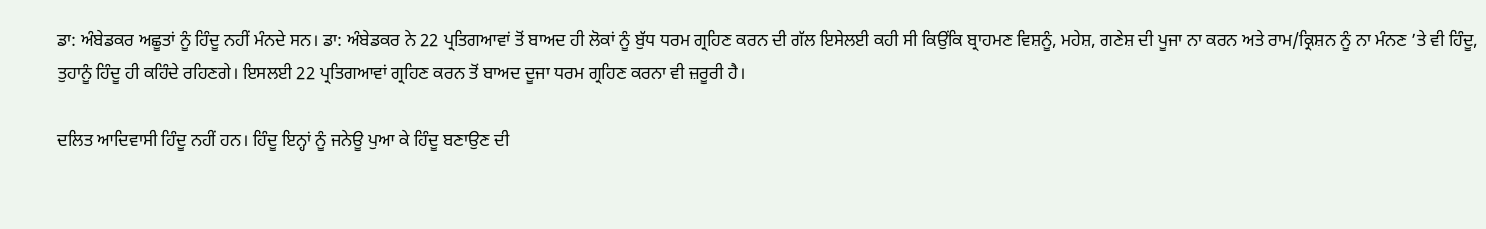ਡਾ: ਅੰਬੇਡਕਰ ਅਛੂਤਾਂ ਨੂੰ ਹਿੰਦੂ ਨਹੀਂ ਮੰਨਦੇ ਸਨ। ਡਾ: ਅੰਬੇਡਕਰ ਨੇ 22 ਪ੍ਰਤਿਗਆਵਾਂ ਤੋਂ ਬਾਅਦ ਹੀ ਲੋਕਾਂ ਨੂੰ ਬੁੱਧ ਧਰਮ ਗ੍ਰਹਿਣ ਕਰਨ ਦੀ ਗੱਲ ਇਸੇਲਈ ਕਹੀ ਸੀ ਕਿਉਂਕਿ ਬ੍ਰਾਹਮਣ ਵਿਸ਼ਨੂੰ, ਮਹੇਸ਼, ਗਣੇਸ਼ ਦੀ ਪੂਜਾ ਨਾ ਕਰਨ ਅਤੇ ਰਾਮ/ਕ੍ਰਿਸ਼ਨ ਨੂੰ ਨਾ ਮੰਨਣ ’ਤੇ ਵੀ ਹਿੰਦੂ, ਤੁਹਾਨੂੰ ਹਿੰਦੂ ਹੀ ਕਹਿੰਦੇ ਰਹਿਣਗੇ। ਇਸਲਈ 22 ਪ੍ਰਤਿਗਆਵਾਂ ਗ੍ਰਹਿਣ ਕਰਨ ਤੋਂ ਬਾਅਦ ਦੂਜਾ ਧਰਮ ਗ੍ਰਹਿਣ ਕਰਨਾ ਵੀ ਜ਼ਰੂਰੀ ਹੈ।

ਦਲਿਤ ਆਦਿਵਾਸੀ ਹਿੰਦੂ ਨਹੀਂ ਹਨ। ਹਿੰਦੂ ਇਨ੍ਹਾਂ ਨੂੰ ਜਨੇਊ ਪੁਆ ਕੇ ਹਿੰਦੂ ਬਣਾਉਣ ਦੀ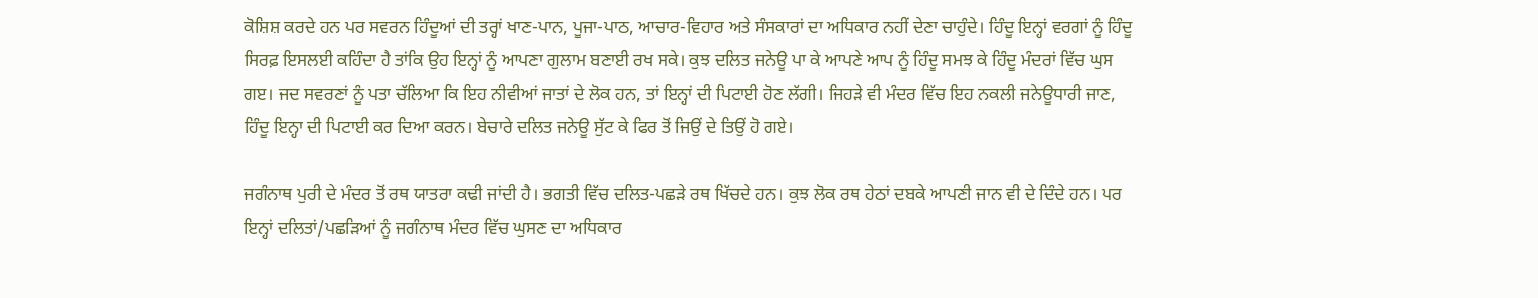ਕੋਸ਼ਿਸ਼ ਕਰਦੇ ਹਨ ਪਰ ਸਵਰਨ ਹਿੰਦੂਆਂ ਦੀ ਤਰ੍ਹਾਂ ਖਾਣ-ਪਾਨ, ਪੂਜਾ-ਪਾਠ, ਆਚਾਰ-ਵਿਹਾਰ ਅਤੇ ਸੰਸਕਾਰਾਂ ਦਾ ਅਧਿਕਾਰ ਨਹੀਂ ਦੇਣਾ ਚਾਹੁੰਦੇ। ਹਿੰਦੂ ਇਨ੍ਹਾਂ ਵਰਗਾਂ ਨੂੰ ਹਿੰਦੂ ਸਿਰਫ਼ ਇਸਲਈ ਕਹਿੰਦਾ ਹੈ ਤਾਂਕਿ ਉਹ ਇਨ੍ਹਾਂ ਨੂੰ ਆਪਣਾ ਗੁਲਾਮ ਬਣਾਈ ਰਖ ਸਕੇ। ਕੁਝ ਦਲਿਤ ਜਨੇਊ ਪਾ ਕੇ ਆਪਣੇ ਆਪ ਨੂੰ ਹਿੰਦੂ ਸਮਝ ਕੇ ਹਿੰਦੂ ਮੰਦਰਾਂ ਵਿੱਚ ਘੁਸ ਗੲ। ਜਦ ਸਵਰਣਾਂ ਨੂੰ ਪਤਾ ਚੱਲਿਆ ਕਿ ਇਹ ਨੀਵੀਆਂ ਜਾਤਾਂ ਦੇ ਲੋਕ ਹਨ, ਤਾਂ ਇਨ੍ਹਾਂ ਦੀ ਪਿਟਾਈ ਹੋਣ ਲੱਗੀ। ਜਿਹੜੇ ਵੀ ਮੰਦਰ ਵਿੱਚ ਇਹ ਨਕਲੀ ਜਨੇਊਧਾਰੀ ਜਾਣ, ਹਿੰਦੂ ਇਨ੍ਹਾ ਦੀ ਪਿਟਾਈ ਕਰ ਦਿਆ ਕਰਨ। ਬੇਚਾਰੇ ਦਲਿਤ ਜਨੇਊ ਸੁੱਟ ਕੇ ਫਿਰ ਤੋਂ ਜਿਉਂ ਦੇ ਤਿਉਂ ਹੋ ਗਏ।

ਜਗੰਨਾਥ ਪੁਰੀ ਦੇ ਮੰਦਰ ਤੋਂ ਰਥ ਯਾਤਰਾ ਕਢੀ ਜਾਂਦੀ ਹੈ। ਭਗਤੀ ਵਿੱਚ ਦਲਿਤ-ਪਛੜੇ ਰਥ ਖਿੱਚਦੇ ਹਨ। ਕੁਝ ਲੋਕ ਰਥ ਹੇਠਾਂ ਦਬਕੇ ਆਪਣੀ ਜਾਨ ਵੀ ਦੇ ਦਿੰਦੇ ਹਨ। ਪਰ ਇਨ੍ਹਾਂ ਦਲਿਤਾਂ/ਪਛੜਿਆਂ ਨੂੰ ਜਗੰਨਾਥ ਮੰਦਰ ਵਿੱਚ ਘੁਸਣ ਦਾ ਅਧਿਕਾਰ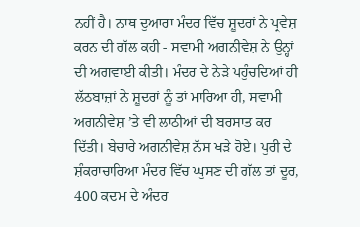ਨਹੀਂ ਹੈ। ਨਾਥ ਦੁਆਰਾ ਮੰਦਰ ਵਿੱਚ ਸ਼ੂਦਰਾਂ ਨੇ ਪ੍ਰਵੇਸ਼ ਕਰਨ ਦੀ ਗੱਲ ਕਹੀ - ਸਵਾਮੀ ਅਗਨੀਵੇਸ਼ ਨੇ ਉਨ੍ਹਾਂ ਦੀ ਅਗਵਾਈ ਕੀਤੀ। ਮੰਦਰ ਦੇ ਨੇੜੇ ਪਹੁੰਚਦਿਆਂ ਹੀ ਲੱਠਬਾਜ਼ਾਂ ਨੇ ਸ਼ੂਦਰਾਂ ਨੂੰ ਤਾਂ ਮਾਰਿਆ ਹੀ, ਸਵਾਮੀ ਅਗਨੀਵੇਸ਼ ’ਤੇ ਵੀ ਲਾਠੀਆਂ ਦੀ ਬਰਸਾਤ ਕਰ ਦਿੱਤੀ। ਬੇਚਾਰੇ ਅਗਨੀਵੇਸ਼ ਨੱਸ ਖੜੇ ਹੋਏ। ਪੁਰੀ ਦੇ ਸ਼ੰਕਰਾਚਾਰਿਆ ਮੰਦਰ ਵਿੱਚ ਘੁਸਣ ਦੀ ਗੱਲ ਤਾਂ ਦੂਰ, 400 ਕਦਮ ਦੇ ਅੰਦਰ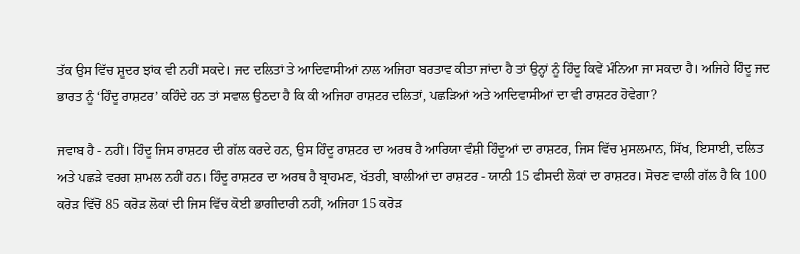ਤੱਕ ਉਸ ਵਿੱਚ ਸ਼ੂਦਰ ਝਾਂਕ ਵੀ ਨਹੀਂ ਸਕਦੇ। ਜਦ ਦਲਿਤਾਂ ਤੇ ਆਦਿਵਾਸੀਆਂ ਨਾਲ ਅਜਿਹਾ ਬਰਤਾਵ ਕੀਤਾ ਜਾਂਦਾ ਹੈ ਤਾਂ ਉਨ੍ਹਾਂ ਨੂੰ ਹਿੰਦੂ ਕਿਵੇਂ ਮੰਨਿਆ ਜਾ ਸਕਦਾ ਹੈ। ਅਜਿਹੇ ਹਿੰਦੂ ਜਦ ਭਾਰਤ ਨੂੰ ‘ਹਿੰਦੂ ਰਾਸ਼ਟਰ’ ਕਹਿੰਦੇ ਹਨ ਤਾਂ ਸਵਾਲ ਉਠਦਾ ਹੈ ਕਿ ਕੀ ਅਜਿਹਾ ਰਾਸ਼ਟਰ ਦਲਿਤਾਂ, ਪਛੜਿਆਂ ਅਤੇ ਆਦਿਵਾਸੀਆਂ ਦਾ ਵੀ ਰਾਸ਼ਟਰ ਹੋਵੇਗਾ?

ਜਵਾਬ ਹੈ - ਨਹੀਂ। ਹਿੰਦੂ ਜਿਸ ਰਾਸ਼ਟਰ ਦੀ ਗੱਲ ਕਰਦੇ ਹਨ, ਉਸ ਹਿੰਦੂ ਰਾਸ਼ਟਰ ਦਾ ਅਰਥ ਹੈ ਆਰਿਯਾ ਵੰਸ਼ੀ ਹਿੰਦੂਆਂ ਦਾ ਰਾਸ਼ਟਰ, ਜਿਸ ਵਿੱਚ ਮੁਸਲਮਾਨ, ਸਿੱਖ, ਇਸਾਈ, ਦਲਿਤ ਅਤੇ ਪਛੜੇ ਵਰਗ ਸ਼ਾਮਲ ਨਹੀਂ ਹਨ। ਹਿੰਦੂ ਰਾਸ਼ਟਰ ਦਾ ਅਰਥ ਹੈ ਬ੍ਰਾਹਮਣ, ਖੱਤਰੀ, ਬਾਲੀਆਂ ਦਾ ਰਾਸ਼ਟਰ - ਯਾਨੀ 15 ਫੀਸਦੀ ਲੋਕਾਂ ਦਾ ਰਾਸ਼ਟਰ। ਸੋਚਣ ਵਾਲੀ ਗੱਲ ਹੈ ਕਿ 100 ਕਰੋੜ ਵਿੱਚੋਂ 85 ਕਰੋੜ ਲੋਕਾਂ ਦੀ ਜਿਸ ਵਿੱਚ ਕੋਈ ਭਾਗੀਦਾਰੀ ਨਹੀਂ, ਅਜਿਹਾ 15 ਕਰੋੜ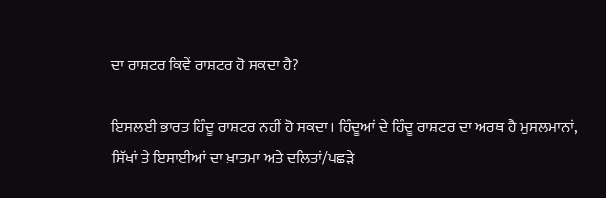ਦਾ ਰਾਸ਼ਟਰ ਕਿਵੇਂ ਰਾਸ਼ਟਰ ਹੋ ਸਕਦਾ ਹੈ?

ਇਸਲਈ ਭਾਰਤ ਹਿੰਦੂ ਰਾਸ਼ਟਰ ਨਹੀਂ ਹੋ ਸਕਦਾ। ਹਿੰਦੂਆਂ ਦੇ ਹਿੰਦੂ ਰਾਸ਼ਟਰ ਦਾ ਅਰਥ ਹੈ ਮੁਸਲਮਾਨਾਂ, ਸਿੱਖਾਂ ਤੇ ਇਸਾਈਆਂ ਦਾ ਖ਼ਾਤਮਾ ਅਤੇ ਦਲਿਤਾਂ/ਪਛੜੇ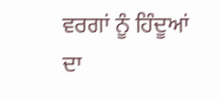ਵਰਗਾਂ ਨੂੰ ਹਿੰਦੂਆਂ ਦਾ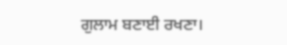ਗੁਲਾਮ ਬਣਾਈ ਰਖਣਾ।